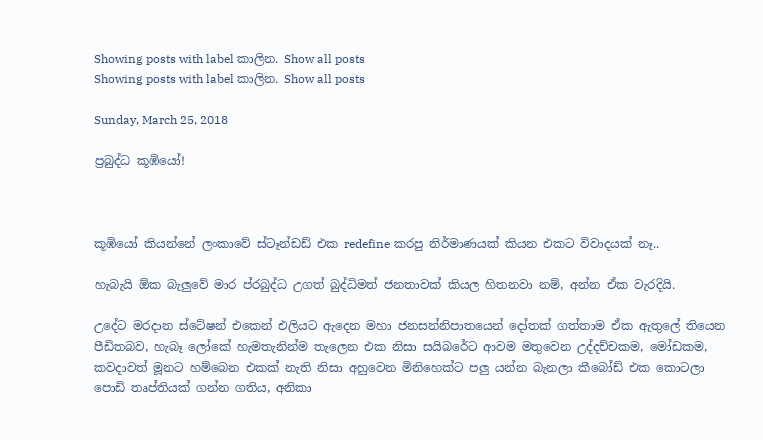Showing posts with label කාලින. Show all posts
Showing posts with label කාලින. Show all posts

Sunday, March 25, 2018

ප්‍රබුද්ධ කූඹියෝ!



කූඹියෝ කියන්නේ ලංකාවේ ස්ටෑන්ඩඩ් එක redefine කරපු නිර්මාණයක් කියන එකට විවාදයක් නෑ..

හැබැයි ඕක බැලුවේ මාර ප්රබුද්ධ උගත් බුද්ධිමත් ජනතාවක් කියල හිතනවා නම්, අන්න ඒක වැරදියි.

උදේට මරදාන ස්ටේෂන් එකෙන් එලියට ඇදෙන මහා ජනසන්නිපාතයෙන් දෝතක් ගත්තාම ඒක ඇතුලේ තියෙන පීඩිතබව, හැබෑ ලෝකේ හැමතැනින්ම තැලෙන එක නිසා සයිබරේට ආවම මතුවෙන උද්දච්චකම, මෝඩකම, කවදාවත් මූනට හම්බෙන එකක් නැති නිසා අහුවෙන මිනිහෙක්ට පලු යන්න බැනලා කීබෝඩ් එක කොටලා පොඩි තෘප්තියක් ගන්න ගතිය, අනිකා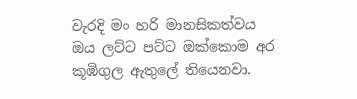වැරදි මං හරි මානසිකත්වය ඔය ලට්ට පට්ට ඔක්කොම අර කූඹිගුල ඇතුලේ තියෙනවා.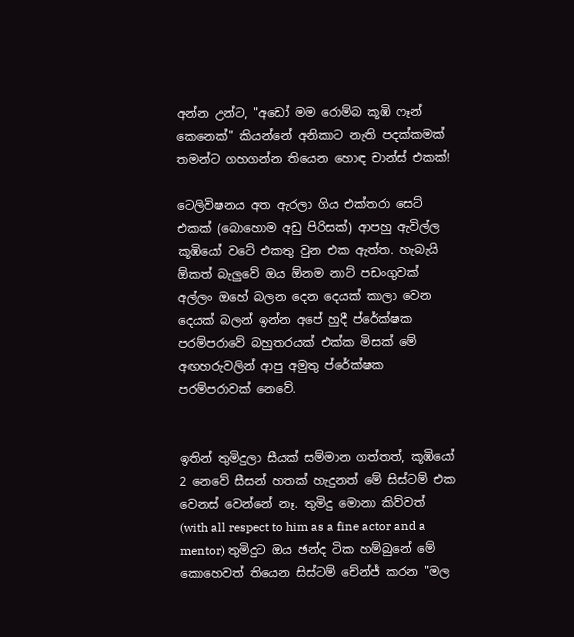අන්න උන්ට, "අඩෝ මම රොම්බ කූඹි ෆෑන් කෙනෙක්" කියන්නේ අනිකාට නැති පදක්කමක් තමන්ට ගහගන්න තියෙන හොඳ චාන්ස් එකක්!

ටෙලිවිෂනය අත ඇරලා ගිය එක්තරා සෙට් එකක් (බොහොම අඩු පිරිසක්) ආපහු ඇවිල්ල කූඹියෝ වටේ එකතු වුන එක ඇත්ත. හැබැයි ඕකත් බැලුවේ ඔය ඕනම නාට් පඩංගුවක් අල්ලං ඔහේ බලන දෙන දෙයක් කාලා වෙන දෙයක් බලන් ඉන්න අපේ හුදී ප්රේක්ෂක පරම්පරාවේ බහුතරයක් එක්ක මිසක් මේ අඟහරුවලින් ආපු අමුතු ප්රේක්ෂක පරම්පරාවක් නෙවේ.


ඉතින් තුමිදුලා සීයක් සම්මාන ගත්තත්, කූඹියෝ 2 නෙවේ සීසන් හතක් හැදුනත් මේ සිස්ටම් එක වෙනස් වෙන්නේ නෑ. තුමිදු මොනා කිව්වත් (with all respect to him as a fine actor and a mentor) තුමිදුට ඔය ඡන්ද ටික හම්බුනේ මේ කොහෙවත් තියෙන සිස්ටම් චේන්ජ් කරන "මල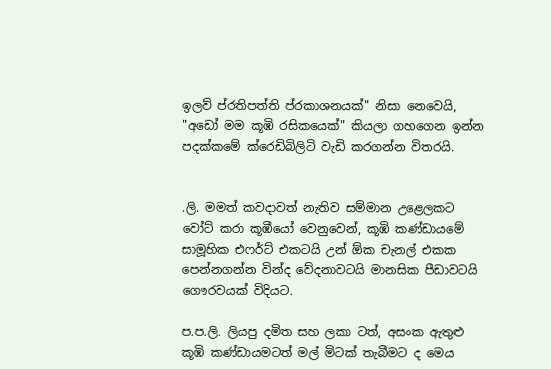ඉලව් ප්රතිපත්ති ප්රකාශනයක්" නිසා නෙවෙයි, "අඩෝ මම කූඹි රසිකයෙක්" කියලා ගහගෙන ඉන්න පදක්කමේ ක්රෙඩිබිලිටි වැඩි කරගන්න විතරයි.


.ලි. මමත් කවදාවත් නැතිව සම්මාන උළෙලකට වෝට් කරා කූඹීයෝ වෙනුවෙන්, කූඹි කණ්ඩායමේ සාමූහික එෆර්ට් එකටයි උන් ඕක චැනල් එකක පෙන්නගන්න වින්ද වේදනාවටයි මානසික පීඩාවටයි ගෞරවයක් විදියට.

ප.ප.ලි. ලියපු දමිත සහ ලකා ටත්, අසංක ඇතුළු කූඹි කණ්ඩායමටත් මල් මිටක් තැබීමට ද මෙය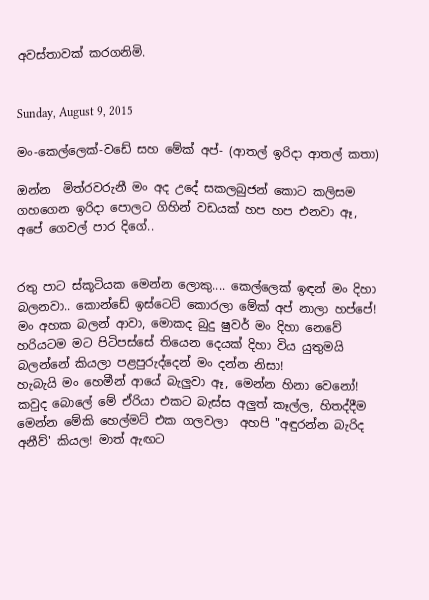අවස්තාවක් කරගනිමි.


Sunday, August 9, 2015

මං-කෙල්ලෙක්-වඩේ සහ මේක් අප්- (ආතල් ඉරිදා ආතල් කතා)

ඔන්න  මිත්රවරුනී මං අද උදේ සකලබුජන් කොට කලිසම ගහගෙන ඉරිදා පොලට ගිහින් වඩයක් හප හප එනවා ඈ, අපේ ගෙවල් පාර දිගේ..


රතු පාට ස්කූටියක මෙන්න ලොකු.... කෙල්ලෙක් ඉඳන් මං දිහා බලනවා.. කොන්ඩේ ඉස්ටෙට් කොරලා මේක් අප් නාලා හප්පේ! මං අහක බලන් ආවා, මොකද බුදු ෂුවර් මං දිහා නෙවේ හරියටම මට පිටිපස්සේ තියෙන දෙයක් දිහා විය යුතුමයි බලන්නේ කියලා පළපුරුද්දෙන් මං දන්න නිසා!
හැබැයි මං හෙමීන් ආයේ බැලුවා ඈ, මෙන්න හිනා වෙනෝ! කවුද බොලේ මේ ඒරියා එකට බැස්ස අලුත් කෑල්ල, හිතද්දීම මෙන්න මේකි හෙල්මට් එක ගලවලා  අහපි "අඳුරන්න බැරිද අනීව්' කියල! මාත් ඇඟට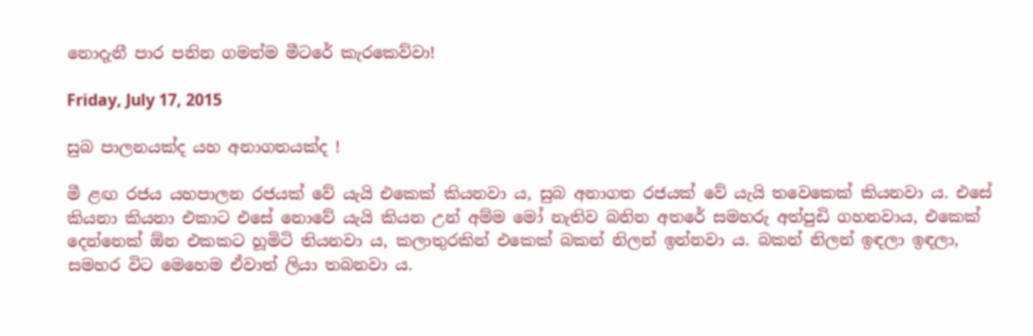නොදැනී පාර පනින ගමන්ම මීටරේ කැරකෙව්වා!

Friday, July 17, 2015

සුබ පාලනයක්ද යහ අනාගතයක්ද !

මී ළඟ රජය යහපාලන රජයක් වේ යැයි එකෙක් කියනවා ය, සුබ අනාගත රජයක් වේ යැයි තවෙකෙක් කියනවා ය. එසේ කියනා කියනා එකාට එසේ නොවේ යැයි කියන උන් අම්ම මෝ නැතිව බනින අතරේ සමහරු අත්පුඩි ගහනවාය, එකෙක් දෙන්නෙක් ඕන එකකට හූමිටි තියනවා ය, කලාතුරකින් එකෙක් බකන් නිලන් ඉන්නවා ය. බකන් නිලන් ඉඳලා ඉඳලා, සමහර විට මෙහෙම ඒවාත් ලියා තබනවා ය.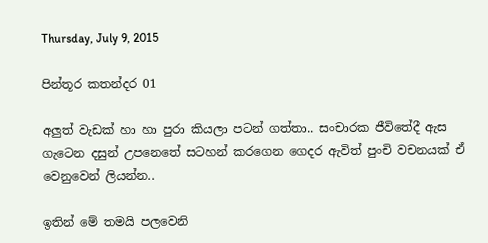Thursday, July 9, 2015

පින්තූර කතන්දර 01

අලුත් වැඩක් හා හා පුරා කියලා පටන් ගත්තා.. සංචාරක ජීවිතේදී ඇස ගැටෙන දසුන් උපනෙතේ සටහන් කරගෙන ගෙදර ඇවිත් පුංචි වචනයක් ඒ වෙනුවෙන් ලියන්න..

ඉතින් මේ තමයි පලවෙනි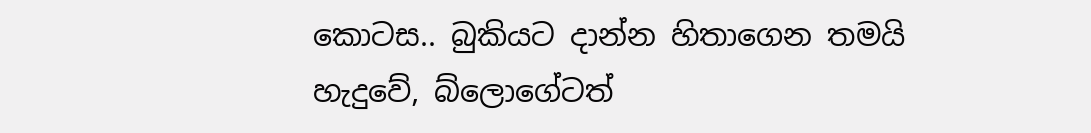කොටස.. බුකියට දාන්න හිතාගෙන තමයි හැදුවේ, බ්ලොගේටත්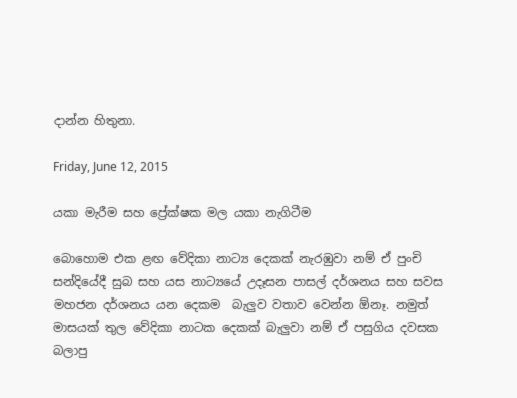දාන්න හිතුනා.

Friday, June 12, 2015

යකා මැරීම සහ ප්‍රේක්ෂක මල යකා නැගිටීම

බොහොම එක ළඟ වේදිකා නාට්‍ය දෙකක් නැරඹුවා නම් ඒ පුංචි සන්දියේදී සුබ සහ යස නාට්‍යයේ උදෑසන පාසල් දර්ශනය සහ සවස මහජන දර්ශනය යන දෙකම  බැලුව වතාව වෙන්න ඕනෑ. නමුත් මාසයක් තුල වේදිකා නාටක දෙකක් බැලුවා නම් ඒ පසුගිය දවසක බලාපු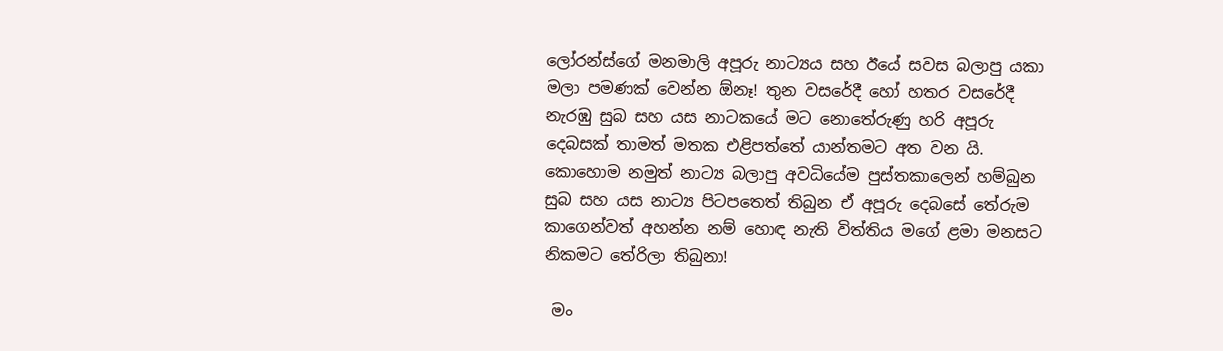ලෝරන්ස්ගේ මනමාලි අපූරු නාට්‍යය සහ ඊයේ සවස බලාපු යකා මලා පමණක් වෙන්න ඕනෑ! තුන වසරේදී හෝ හතර වසරේදී නැරඹු සුබ සහ යස නාටකයේ මට නොතේරුණු හරි අපූරු දෙබසක් තාමත් මතක එළිපත්තේ යාන්තමට අත වන යි. කොහොම නමුත් නාට්‍ය බලාපු අවධියේම පුස්තකාලෙන් හම්බුන සුබ සහ යස නාට්‍ය පිටපතෙත් තිබුන ඒ අපූරු දෙබසේ තේරුම කාගෙන්වත් අහන්න නම් හොඳ නැති විත්තිය මගේ ළමා මනසට නිකමට තේරිලා තිබුනා!

 මං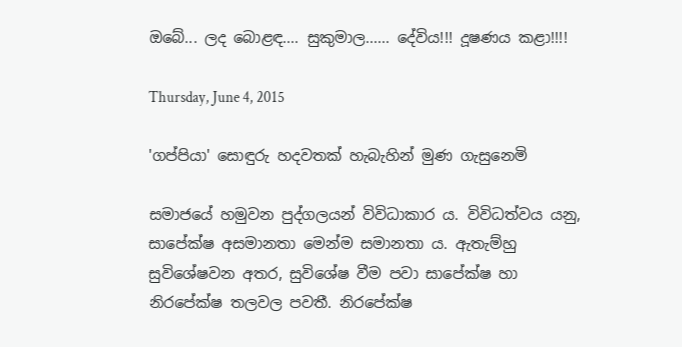ඔබේ... ලද බොළඳ.... සුකුමාල...... දේවිය!!! දූෂණය කළා!!!!

Thursday, June 4, 2015

'ගප්පියා' සොඳුරු හදවතක් හැබැහින් මුණ ගැසුනෙමි

සමාජයේ හමුවන පුද්ගලයන් විවිධාකාර ය. විවිධත්වය යනු, සාපේක්ෂ අසමානතා මෙන්ම සමානතා ය. ඇතැම්හු සුවිශේෂවන අතර, සුවිශේෂ වීම පවා සාපේක්ෂ හා නිරපේක්ෂ තලවල පවතී. නිරපේක්ෂ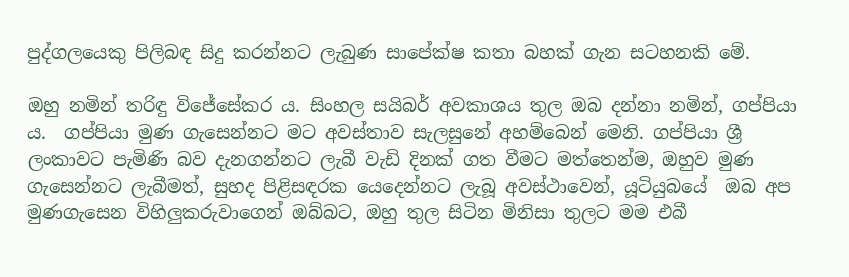පුද්ගලයෙකු පිලිබඳ සිදු කරන්නට ලැබුණ සාපේක්ෂ කතා බහක් ගැන සටහනකි මේ.

ඔහු නමින් තරිඳු විජේසේකර ය. සිංහල සයිබර් අවකාශය තුල ඔබ දන්නා නමින්, ගප්පියා ය.  ගප්පියා මුණ ගැසෙන්නට මට අවස්තාව සැලසුනේ අහම්බෙන් මෙනි. ගප්පියා ශ්‍රී ලංකාවට පැමිණි බව දැනගන්නට ලැබී වැඩි දිනක් ගත වීමට මත්තෙන්ම, ඔහුව මුණ ගැසෙන්නට ලැබීමත්, සුහද පිළිසඳරක යෙදෙන්නට ලැබූ අවස්ථාවෙන්, යූටියුබයේ  ඔබ අප මුණගැසෙන විහිලුකරුවාගෙන් ඔබ්බට, ඔහු තුල සිටින මිනිසා තුලට මම එබී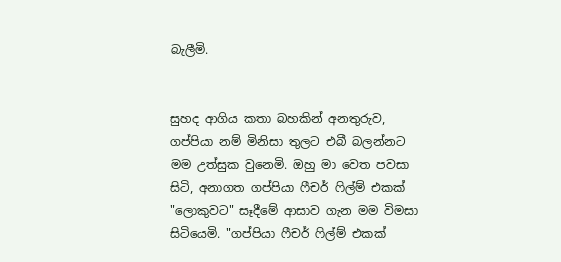බැලීමි.


සුහද ආගිය කතා බහකින් අනතුරුව, ගප්පියා නම් මිනිසා තුලට එබී බලන්නට මම උත්සුක වුනෙමි. ඔහු මා වෙත පවසා සිටි, අනාගත ගප්පියා ෆීචර් ෆිල්ම් එකක් "ලොකුවට" සෑදීමේ ආසාව ගැන මම විමසා සිටියෙමි. "ගප්පියා ෆීචර් ෆිල්ම් එකක්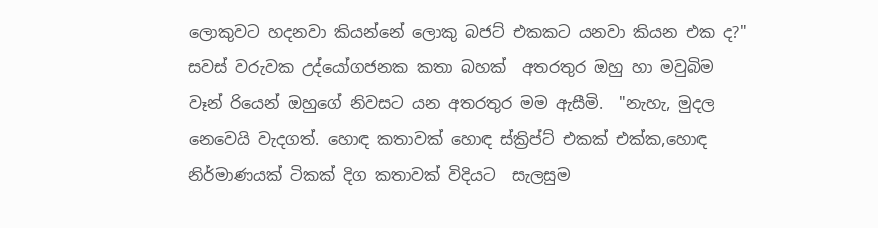ලොකුවට හදනවා කියන්නේ ලොකු බජට් එකකට යනවා කියන එක ද?" සවස් වරුවක උද්යෝගජනක කතා බහක්  අතරතුර ඔහු හා මවුබිම වෑන් රියෙන් ඔහුගේ නිවසට යන අතරතුර මම ඇසීමි.  "නැහැ, මුදල නෙවෙයි වැදගත්. හොඳ කතාවක් හොඳ ස්ක්‍රිප්ට් එකක් එක්ක,හොඳ නිර්මාණයක් ටිකක් දිග කතාවක් විදියට  සැලසුම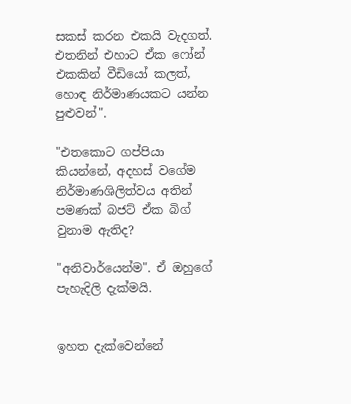සකස් කරන එකයි වැදගත්. එතනින් එහාට ඒක ෆෝන් එකකින් වීඩියෝ කලත්, හොඳ නිර්මාණයකට යන්න පුළුවන්".

"එතකොට ගප්පියා කියන්නේ, අදහස් වගේම නිර්මාණශිලිත්වය අතින් පමණක් බජට් ඒක බිග් වුනාම ඇතිද?

"අනිවාර්යෙන්ම". ඒ ඔහුගේ පැහැදිලි දැක්මයි.


ඉහත දැක්වෙන්නේ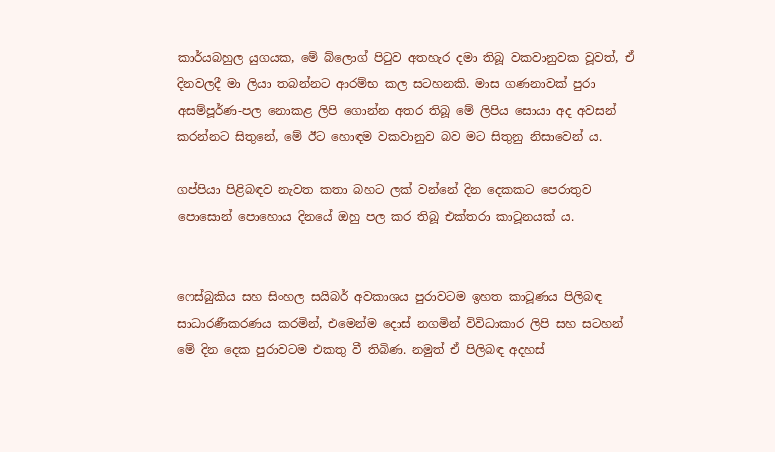කාර්යබහුල යුගයක, මේ බ්ලොග් පිටුව අතහැර දමා තිබූ වකවානුවක වූවත්, ඒ දිනවලදී මා ලියා තබන්නට ආරම්භ කල සටහනකි. මාස ගණනාවක් පුරා අසම්පූර්ණ-පල නොකළ ලිපි ගොන්න අතර තිබූ මේ ලිපිය සොයා අද අවසන් කරන්නට සිතුනේ, මේ ඊට හොඳම වකවානුව බව මට සිතුනු නිසාවෙන් ය.

ගප්පියා පිළිබඳව නැවත කතා බහට ලක් වන්නේ දින දෙකකට පෙරාතුව පොසොන් පොහොය දිනයේ ඔහු පල කර තිබූ එක්තරා කාටූනයක් ය.


ෆෙස්බුකිය සහ සිංහල සයිබර් අවකාශය පුරාවටම ඉහත කාටූණය පිලිබඳ සාධාරණීකරණය කරමින්, එමෙන්ම දොස් නගමින් විවිධාකාර ලිපි සහ සටහන් මේ දින දෙක පුරාවටම එකතු වී තිබිණ. නමුත් ඒ පිලිබඳ අදහස්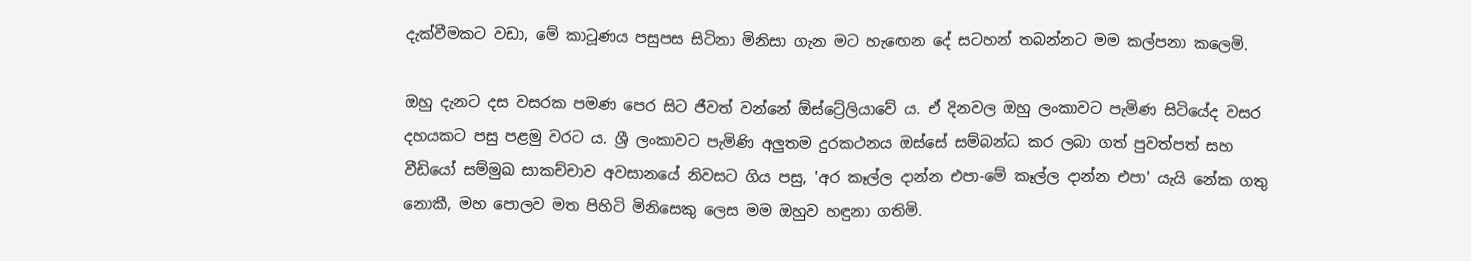දැක්වීමකට වඩා, මේ කාටූණය පසුපස සිටිනා මිනිසා ගැන මට හැඟෙන දේ සටහන් තබන්නට මම කල්පනා කලෙමි.

ඔහු දැනට දස වසරක පමණ පෙර සිට ජීවත් වන්නේ ඕස්ට්‍රේලියාවේ ය. ඒ දිනවල ඔහු ලංකාවට පැමිණ සිටියේද වසර දහයකට පසු පළමු වරට ය. ශ්‍රී ලංකාවට පැමිණි අලුතම දුරකථනය ඔස්සේ සම්බන්ධ කර ලබා ගත් පුවත්පත් සහ වීඩියෝ සම්මුඛ සාකච්චාව අවසානයේ නිවසට ගිය පසු, 'අර කෑල්ල දාන්න එපා-මේ කෑල්ල දාන්න එපා' යැයි නේක ගතු නොකී, මහ පොලව මත පිහිටි මිනිසෙකු ලෙස මම ඔහුව හඳුනා ගතිමි.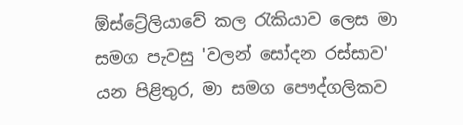ඕස්ට්‍රේලියාවේ කල රැකියාව ලෙස මා සමග පැවසු 'වලන් සෝදන රස්සාව' යන පිළිතුර, මා සමග පෞද්ගලිකව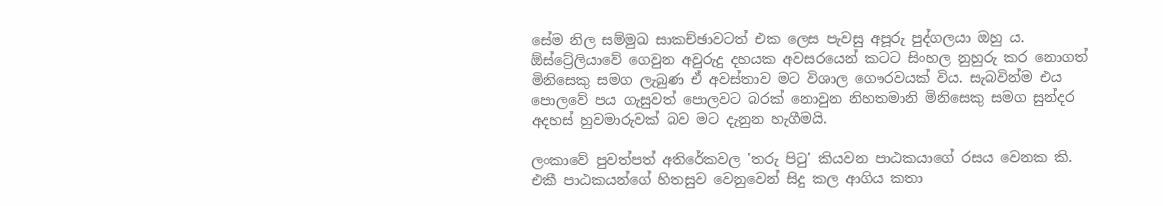සේම නිල සම්මුඛ සාකච්ඡාවටත් එක ලෙස පැවසු අපූරු පුද්ගලයා ඔහු ය. ඕස්ට්‍රේලියාවේ ගෙවුන අවුරුදු දහයක අවසරයෙන් කටට සිංහල නුහුරු කර නොගත් මිනිසෙකු සමග ලැබුණ ඒ අවස්තාව මට විශාල ගෞරවයක් විය. සැබවින්ම එය පොලවේ පය ගැසුවත් පොලවට බරක් නොවුන නිහතමානි මිනිසෙකු සමග සුන්දර අදහස් හුවමාරුවක් බව මට දැනුන හැගීමයි.

ලංකාවේ පුවත්පත් අතිරේකවල 'තරු පිටු' කියවන පාඨකයාගේ රසය වෙනක කි. එකී පාඨකයන්ගේ හිතසුව වෙනුවෙන් සිදු කල ආගිය කතා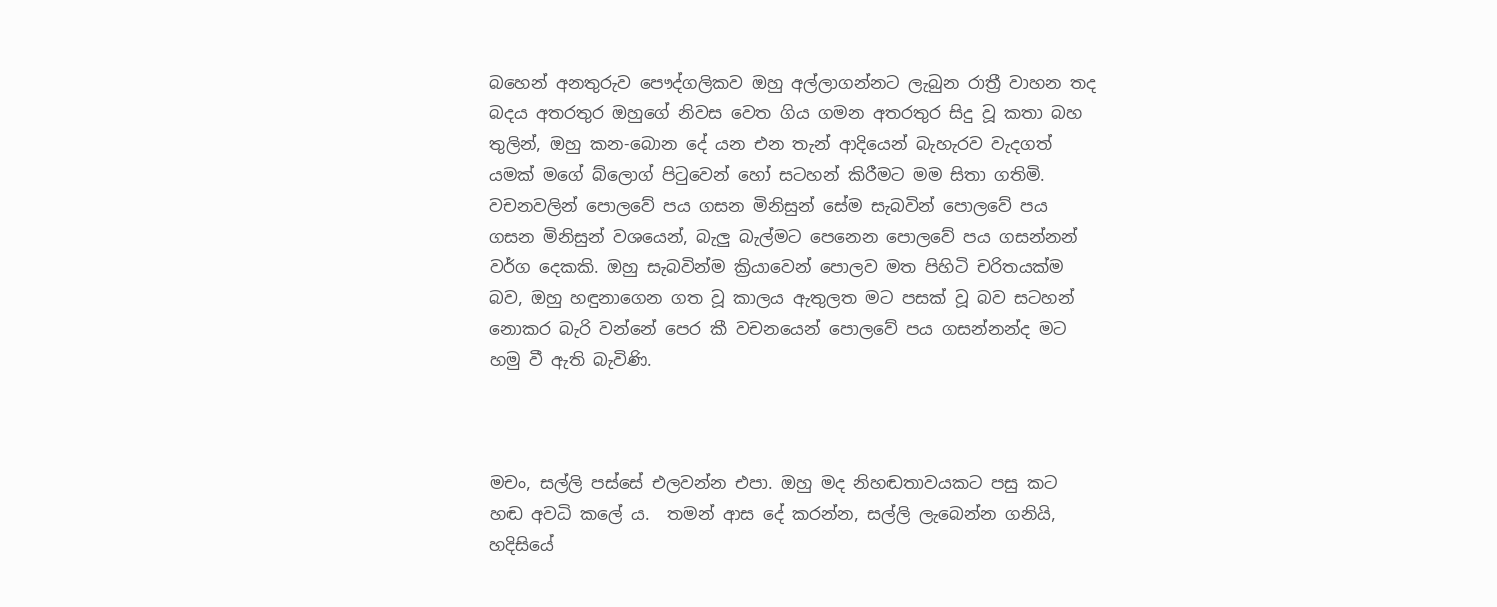බහෙන් අනතුරුව පෞද්ගලිකව ඔහු අල්ලාගන්නට ලැබුන රාත්‍රී වාහන තද බදය අතරතුර ඔහුගේ නිවස වෙත ගිය ගමන අතරතුර සිදු වූ කතා බහ තුලින්, ඔහු කන-බොන දේ යන එන තැන් ආදියෙන් බැහැරව වැදගත් යමක් මගේ බ්ලොග් පිටුවෙන් හෝ සටහන් කිරීමට මම සිතා ගතිමි.
වචනවලින් පොලවේ පය ගසන මිනිසුන් සේම සැබවින් පොලවේ පය ගසන මිනිසුන් වශයෙන්, බැලු බැල්මට පෙනෙන පොලවේ පය ගසන්නන් වර්ග දෙකකි. ඔහු සැබවින්ම ක්‍රියාවෙන් පොලව මත පිහිටි චරිතයක්ම බව, ඔහු හඳුනාගෙන ගත වූ කාලය ඇතුලත මට පසක් වූ බව සටහන් නොකර බැරි වන්නේ පෙර කී වචනයෙන් පොලවේ පය ගසන්නන්ද මට හමු වී ඇති බැවිණි.



මචං, සල්ලි පස්සේ එලවන්න එපා. ඔහු මද නිහඬතාවයකට පසු කට හඬ අවධි කලේ ය.  තමන් ආස දේ කරන්න, සල්ලි ලැබෙන්න ගනියි, හදිසියේ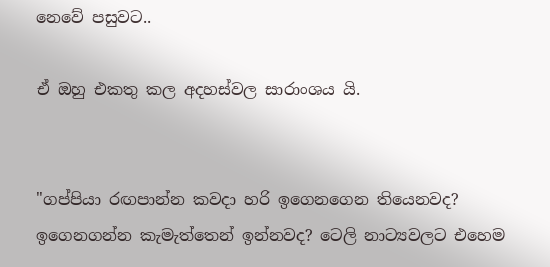නෙවේ පසුවට..

ඒ ඔහු එකතු කල අදහස්වල සාරාංශය යි.


"ගප්පියා රඟපාන්න කවදා හරි ඉගෙනගෙන තියෙනවද? ඉගෙනගන්න කැමැත්තෙන් ඉන්නවද? ටෙලි නාට්‍යවලට එහෙම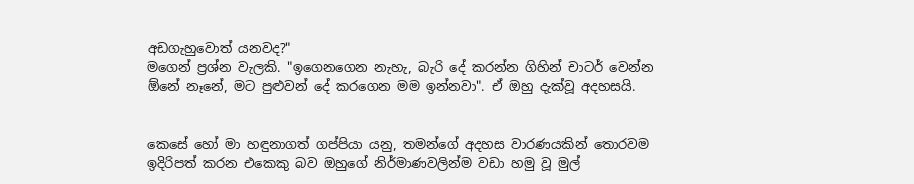අඩගැහුවොත් යනවද?"
මගෙන් ප්‍රශ්න වැලකි. "ඉගෙනගෙන නැහැ, බැරි දේ කරන්න ගිහින් චාටර් වෙන්න ඕනේ නෑනේ, මට පුළුවන් දේ කරගෙන මම ඉන්නවා". ඒ ඔහු දැක්වූ අදහසයි.


කෙසේ හෝ මා හඳුනාගත් ගප්පියා යනු, තමන්ගේ අදහස වාරණයකින් තොරවම ඉදිරිපත් කරන එකෙකු බව ඔහුගේ නිර්මාණවලින්ම වඩා හමු වූ මුල්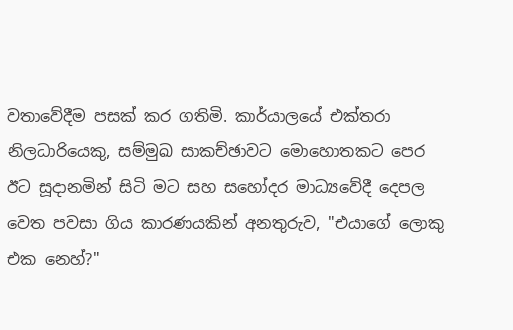වතාවේදීම පසක් කර ගතිමි. කාර්යාලයේ එක්තරා නිලධාරියෙකු, සම්මුඛ සාකච්ඡාවට මොහොතකට පෙර ඊට සූදානමින් සිටි මට සහ සහෝදර මාධ්‍යවේදී දෙපල වෙත පවසා ගිය කාරණයකින් අනතුරුව, "එයාගේ ලොකු එක නෙහ්?"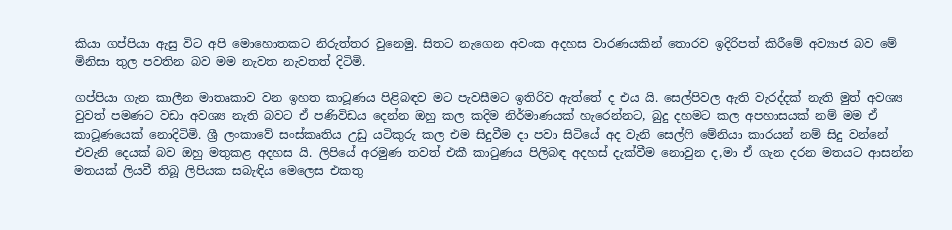කියා ගප්පියා ඇසු විට අපි මොහොතකට නිරුත්තර වුනෙමු. සිතට නැගෙන අවංක අදහස වාරණයකින් තොරව ඉදිරිපත් කිරීමේ අව්‍යාජ බව මේ මිනිසා තුල පවතින බව මම නැවත නැවතත් දිටිමි.

ගප්පියා ගැන කාලීන මාතෘකාව වන ඉහත කාටූණය පිළිබඳව මට පැවසීමට ඉතිරිව ඇත්තේ ද එය යි. සෙල්පිවල ඇති වැරද්දක් නැති මුත් අවශ්‍ය වුවත් පමණට වඩා අවශ්‍ය නැති බවට ඒ පණිවිඩය දෙන්න ඔහු කල කදිම නිර්මාණයක් හැරෙන්නට, බුදු දහමට කල අපහාසයක් නම් මම ඒ කාටූණයෙක් නොදිටිමි. ශ්‍රී ලංකාවේ සංස්කෘතිය උඩු යටිකුරු කල එම සිදුවීම දා පවා සිටියේ අද වැනි සෙල්ෆි මේනියා කාරයන් නම් සිදු වන්නේ එවැනි දෙයක් බව ඔහු මතුකළ අදහස යි. ලිපියේ අරමුණ තවත් එකී කාටුණය පිලිබඳ අදහස් දැක්වීම නොවුන ද,මා ඒ ගැන දරන මතයට ආසන්න මතයක් ලියවී තිබූ ලිපියක සබැඳිය මෙලෙස එකතු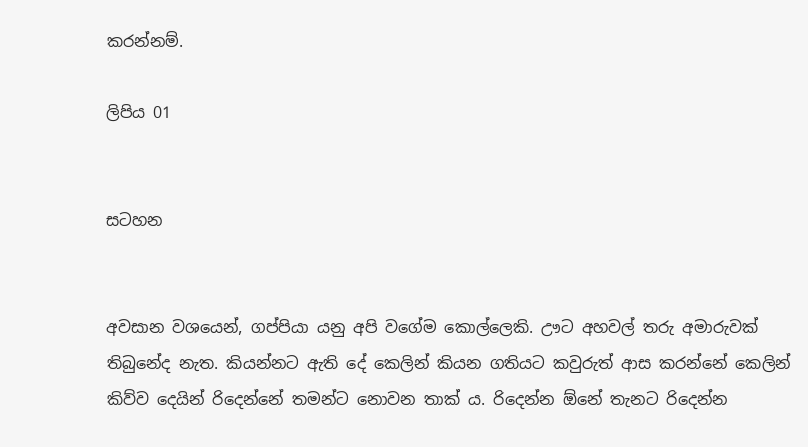කරන්නම්.

ලිපිය 01


සටහන


අවසාන වශයෙන්, ගප්පියා යනු අපි වගේම කොල්ලෙකි. ඌට අහවල් තරු අමාරුවක් තිබුනේද නැත. කියන්නට ඇති දේ කෙලින් කියන ගතියට කවුරුත් ආස කරන්නේ කෙලින් කිව්ව දෙයින් රිදෙන්නේ තමන්ට නොවන තාක් ය. රිදෙන්න ඕනේ තැනට රිදෙන්න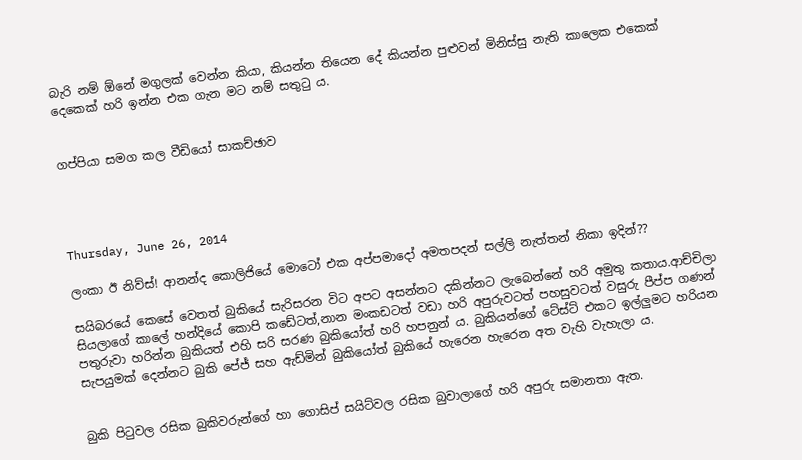බැරි නම් ඕනේ මගුලක් වෙන්න කියා, කියන්න තියෙන දේ කියන්න පුළුවන් මිනිස්සු නැති කාලෙක එකෙක් දෙකෙක් හරි ඉන්න එක ගැන මට නම් සතුටු ය.


ගප්පියා සමග කල වීඩියෝ සාකච්ඡාව




Thursday, June 26, 2014

ලංකා ඊ නිව්ස්! ආනන්ද කොලිජියේ මොටෝ එක අප්පමාදෝ අමතපදන් සල්ලි නැත්තන් නිකා ඉදින්??

සයිබරයේ කෙසේ වෙතත් බුකියේ සැරිසරන විට අපට අසන්නට දකින්නට ලැබෙන්නේ හරි අමුතු කතාය.ආච්චිලා සියලාගේ කාලේ හන්දියේ කොපි කඩේටත්,නාන මංකඩටත් වඩා හරි අපුරුවටත් පහසුවටත් වසුරු පීප්ප ගණන් පතුරුවා හරින්න බුකියත් එහි සරි සරණ බුකියෝත් හරි හපනුන් ය. බුකියන්ගේ ටේස්ට් එකට ඉල්ලුමට හරියන සැපයුමක් දෙන්නට බුකි පේජ් සහ ඇඩ්මින් බුකියෝත් බුකියේ හැරෙන හැරෙන අත වැහි වැහැලා ය.


බුකි පිටුවල රසික බුකිවරුන්ගේ හා ගොසිප් සයිට්වල රසික බුවාලාගේ හරි අපුරු සමානතා ඇත.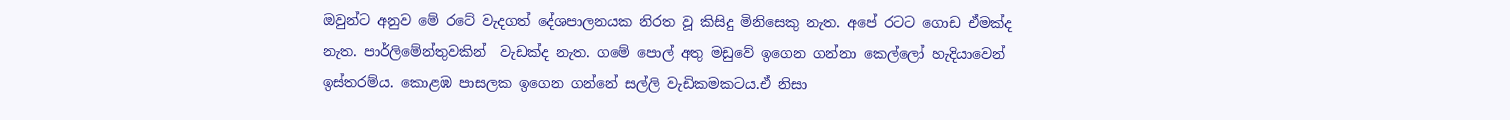ඔවුන්ට අනුව මේ රටේ වැදගත් දේශපාලනයක නිරත වූ කිසිදු මිනිසෙකු නැත. අපේ රටට ගොඩ ඒමක්ද නැත. පාර්ලිමේන්තුවකින්  වැඩක්ද නැත. ගමේ පොල් අතු මඩුවේ ඉගෙන ගන්නා කෙල්ලෝ හැදියාවෙන් ඉස්තරම්ය. කොළඹ පාසලක ඉගෙන ගන්නේ සල්ලි වැඩිකමකටය.ඒ නිසා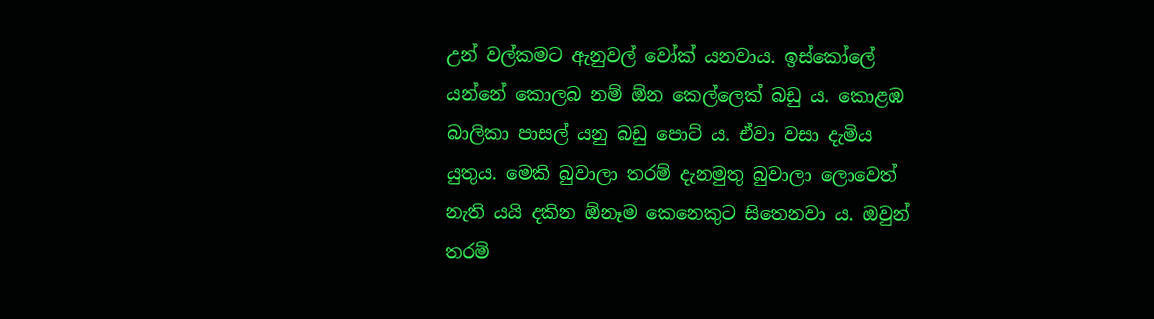උන් වල්කමට ඇනුවල් වෝක් යනවාය. ඉස්කෝලේ යන්නේ කොලබ නම් ඕන කෙල්ලෙක් බඩු ය. කොළඹ බාලිකා පාසල් යනු බඩු පොට් ය. ඒවා වසා දැමිය යුතුය. මෙකි බුවාලා තරම් දැනමුතු බුවාලා ලොවෙත් නැති යයි දකින ඕනෑම කෙනෙකුට සිතෙනවා ය. ඔවුන් තරම්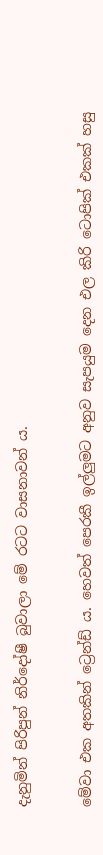දැනුමින් පිරිපුන් නිර්දෝෂී බුවාලා මේ රටට වාසනාවන් ය.


මේවා එක අතකින් ට්‍රෙන්ඩ් ය. හෙවත් පෙරකී ඉල්ලුමට අනුව සැපයුම දෙන එල කිරි ටොපික් එකක් හසු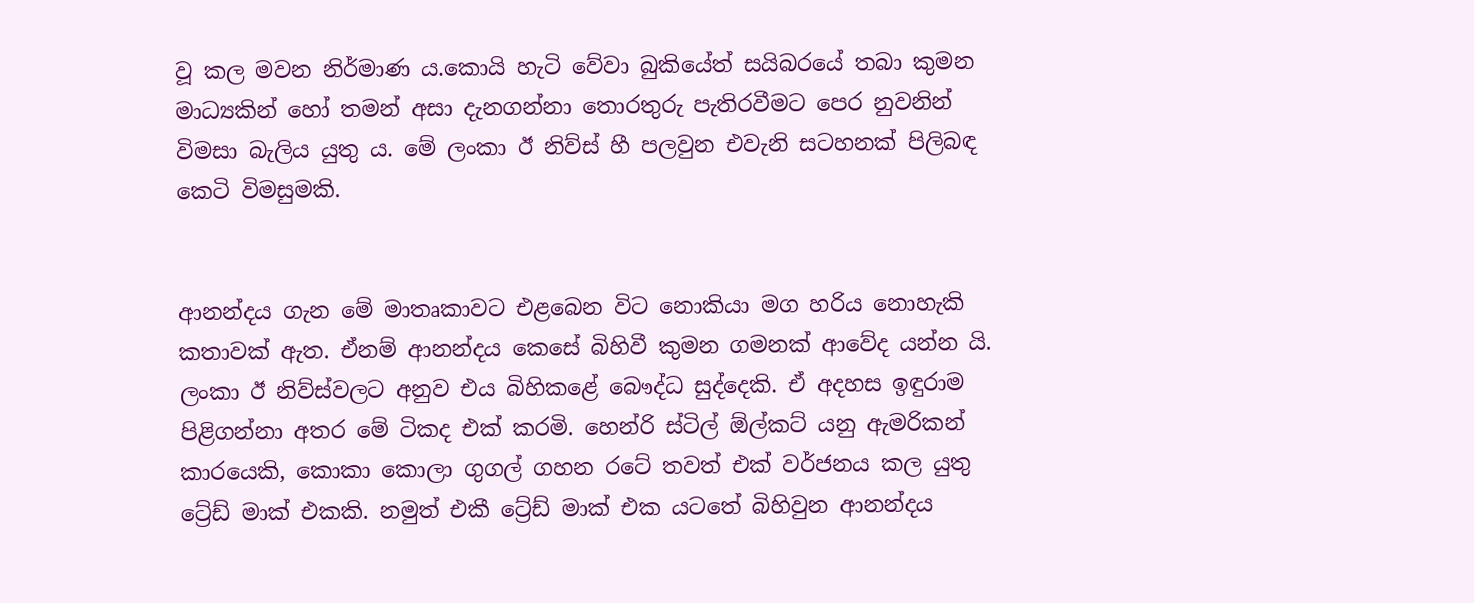වූ කල මවන නිර්මාණ ය.කොයි හැටි වේවා බුකියේත් සයිබරයේ තබා කුමන මාධ්‍යකින් හෝ තමන් අසා දැනගන්නා තොරතුරු පැතිරවීමට පෙර නුවනින් විමසා බැලිය යුතු ය. මේ ලංකා ඊ නිව්ස් හී පලවුන එවැනි සටහනක් පිලිබඳ කෙටි විමසුමකි.


ආනන්දය ගැන මේ මාතෘකාවට එළබෙන විට නොකියා මග හරිය නොහැකි කතාවක් ඇත. ඒනම් ආනන්දය කෙසේ බිහිවී කුමන ගමනක් ආවේද යන්න යි. ලංකා ඊ නිව්ස්වලට අනුව එය බිහිකළේ බෞද්ධ සුද්දෙකි. ඒ අදහස ඉඳුරාම පිළිගන්නා අතර මේ ටිකද එක් කරමි. හෙන්රි ස්ටිල් ඕල්කට් යනු ඇමරිකන් කාරයෙකි, කොකා කොලා ගුගල් ගහන රටේ තවත් එක් වර්ජනය කල යුතු ට්‍රේඩ් මාක් එකකි. නමුත් එකී ට්‍රේඩ් මාක් එක යටතේ බිහිවුන ආනන්දය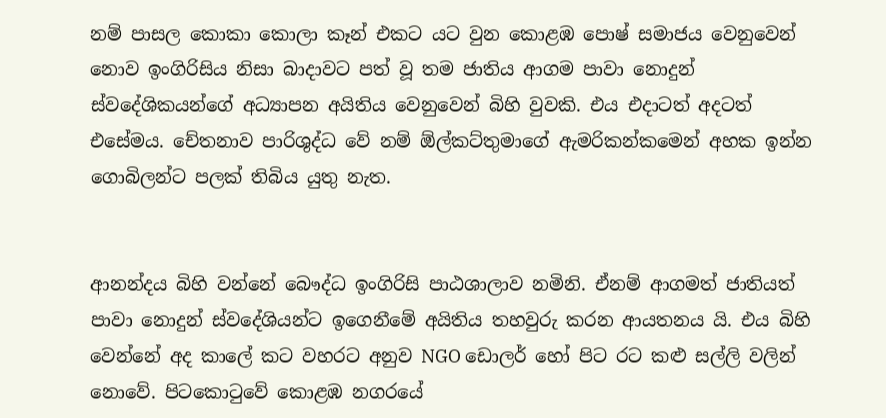නම් පාසල කොකා කොලා කෑන් එකට යට වුන කොළඹ පොෂ් සමාජය වෙනුවෙන් නොව ඉංගිරිසිය නිසා බාදාවට පත් වූ තම ජාතිය ආගම පාවා නොදුන් ස්වදේශිකයන්ගේ අධ්‍යාපන අයිතිය වෙනුවෙන් බිහි වුවකි. එය එදාටත් අදටත් එසේමය. චේතනාව පාරිශුද්ධ වේ නම් ඕල්කට්තුමාගේ ඇමරිකන්කමෙන් අහක ඉන්න ගොබිලන්ට පලක් තිබිය යුතු නැත.


ආනන්දය බිහි වන්නේ බෞද්ධ ඉංගිරිසි පාඨශාලාව නමිනි. ඒනම් ආගමත් ජාතියත් පාවා නොදුන් ස්වදේශියන්ට ඉගෙනීමේ අයිතිය තහවුරු කරන ආයතනය යි. එය බිහි වෙන්නේ අද කාලේ කට වහරට අනුව NGO ඩොලර් හෝ පිට රට කළු සල්ලි වලින් නොවේ. පිටකොටුවේ කොළඹ නගරයේ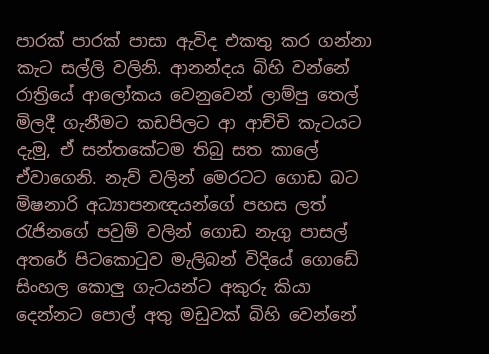පාරක් පාරක් පාසා ඇවිද එකතු කර ගන්නා කැට සල්ලි වලිනි. ආනන්දය බිහි වන්නේ රාත්‍රියේ ආලෝකය වෙනුවෙන් ලාම්පු තෙල් මිලදී ගැනීමට කඩපිලට ආ ආච්චි කැටයට දැමු, ඒ සන්තකේටම තිබු සත කාලේ ඒවාගෙනි. නැව් වලින් මෙරටට ගොඩ බට මිෂනාරි අධ්‍යාපනඥයන්ගේ පහස ලත් රැජිනගේ පවුම් වලින් ගොඩ නැගු පාසල් අතරේ පිටකොටුව මැලිබන් විදියේ ගොඩේ සිංහල කොලු ගැටයන්ට අකුරු කියා දෙන්නට පොල් අතු මඩුවක් බිහි වෙන්නේ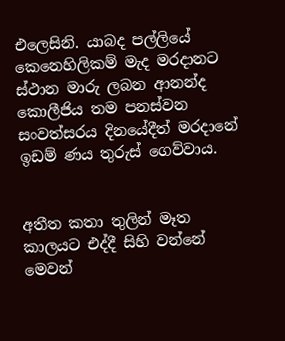එලෙසිනි. යාබද පල්ලියේ කෙනෙහිලිකම් මැද මරදානට ස්ථාන මාරු ලබන ආනන්ද කොලීජිය තම පනස්වන සංවත්සරය දිනයේදීත් මරදානේ ඉඩම් ණය තුරුස් ගෙව්වාය.


අතීත කතා තුලින් මෑත කාලයට එද්දී සිහි වන්නේ මෙවන්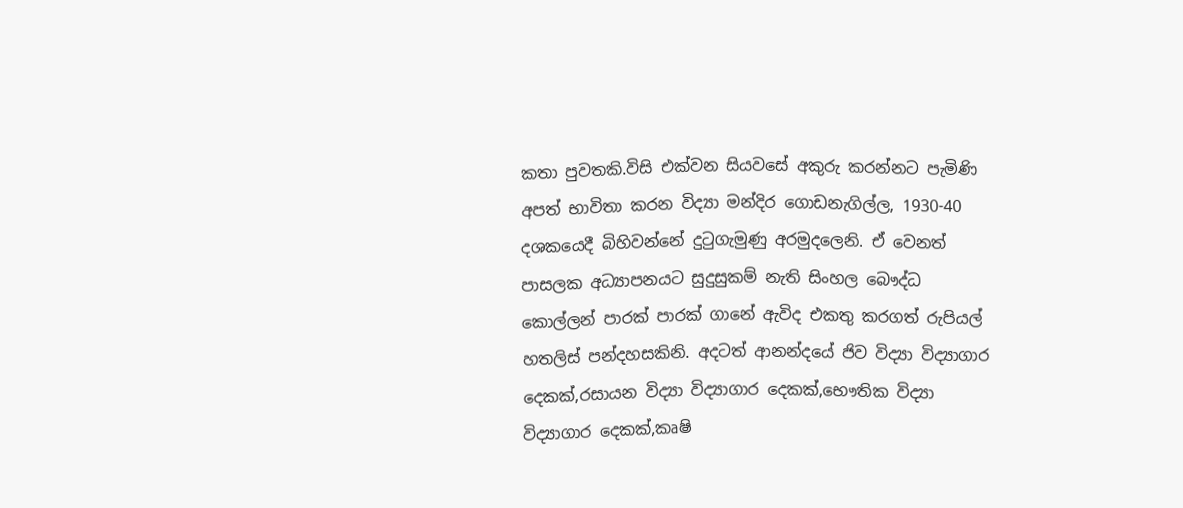කතා පුවතකි.විසි එක්වන සියවසේ අකුරු කරන්නට පැමිණි අපත් භාවිතා කරන විද්‍යා මන්දිර ගොඩනැගිල්ල, 1930-40 දශකයෙදී බිහිවන්නේ දුටුගැමුණු අරමුදලෙනි. ඒ වෙනත් පාසලක අධ්‍යාපනයට සුදුසුකම් නැති සිංහල බෞද්ධ කොල්ලන් පාරක් පාරක් ගානේ ඇවිද එකතු කරගත් රුපියල් හතලිස් පන්දහසකිනි. අදටත් ආනන්දයේ ජිව විද්‍යා විද්‍යාගාර දෙකක්,රසායන විද්‍යා විද්‍යාගාර දෙකක්,භෞතික විද්‍යා විද්‍යාගාර දෙකක්,කෘෂි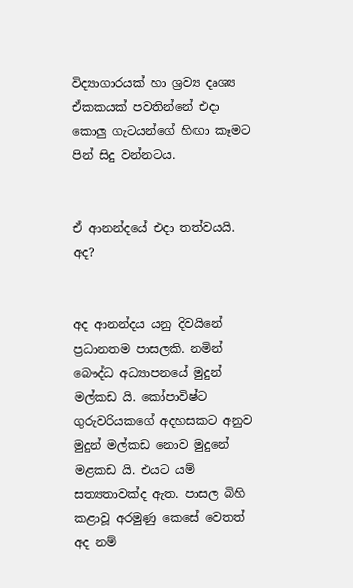විද්‍යාගාරයක් හා ශ්‍රව්‍ය දෘශ්‍ය ඒකකයක් පවතින්නේ එදා කොලු ගැටයන්ගේ හිඟා කෑමට පින් සිදු වන්නටය.


ඒ ආනන්දයේ එදා තත්වයයි. අද?


අද ආනන්දය යනු දිවයිනේ ප්‍රධානතම පාසලකි. නමින් බෞද්ධ අධ්‍යාපනයේ මුදුන් මල්කඩ යි. කෝපාවිෂ්ට ගුරුවරියකගේ අදහසකට අනුව මුදුන් මල්කඩ නොව මුදුනේ මළකඩ යි. එයට යම් සත්‍යතාවක්ද ඇත. පාසල බිහි කළාවූ අරමුණු කෙසේ වෙතත් අද නම්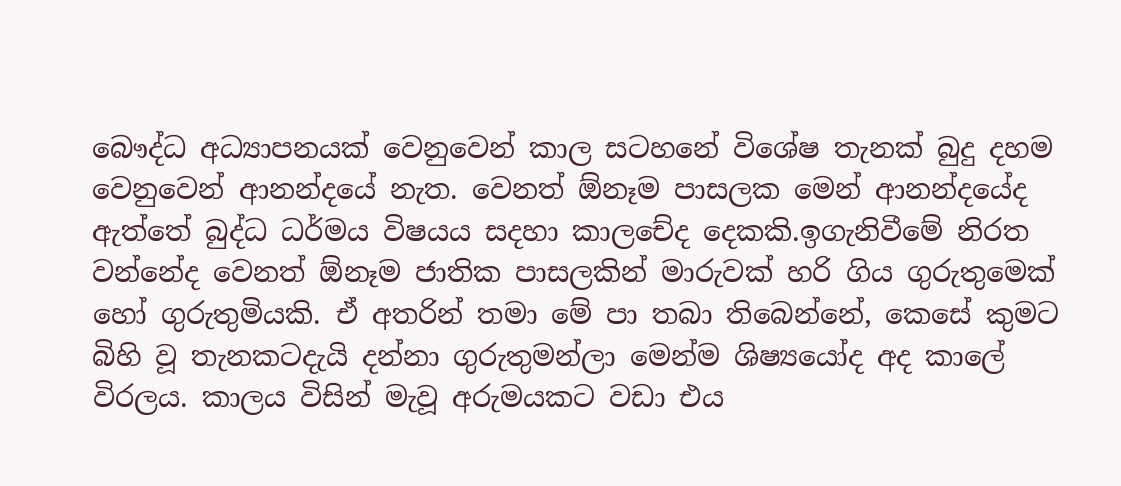බෞද්ධ අධ්‍යාපනයක් වෙනුවෙන් කාල සටහනේ විශේෂ තැනක් බුදු දහම වෙනුවෙන් ආනන්දයේ නැත. වෙනත් ඕනෑම පාසලක මෙන් ආනන්දයේද ඇත්තේ බුද්ධ ධර්මය විෂයය සදහා කාලචේද දෙකකි.ඉගැනිවීමේ නිරත වන්නේද වෙනත් ඕනෑම ජාතික පාසලකින් මාරුවක් හරි ගිය ගුරුතුමෙක් හෝ ගුරුතුමියකි. ඒ අතරින් තමා මේ පා තබා තිබෙන්නේ, කෙසේ කුමට බිහි වූ තැනකටදැයි දන්නා ගුරුතුමන්ලා මෙන්ම ශිෂ්‍යයෝද අද කාලේ විරලය. කාලය විසින් මැවූ අරුමයකට වඩා එය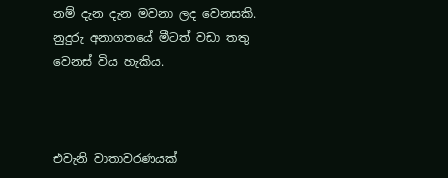නම් දැන දැන මවනා ලද වෙනසකි. නුදුරු අනාගතයේ මීටත් වඩා තතු වෙනස් විය හැකිය.



එවැනි වාතාවරණයක්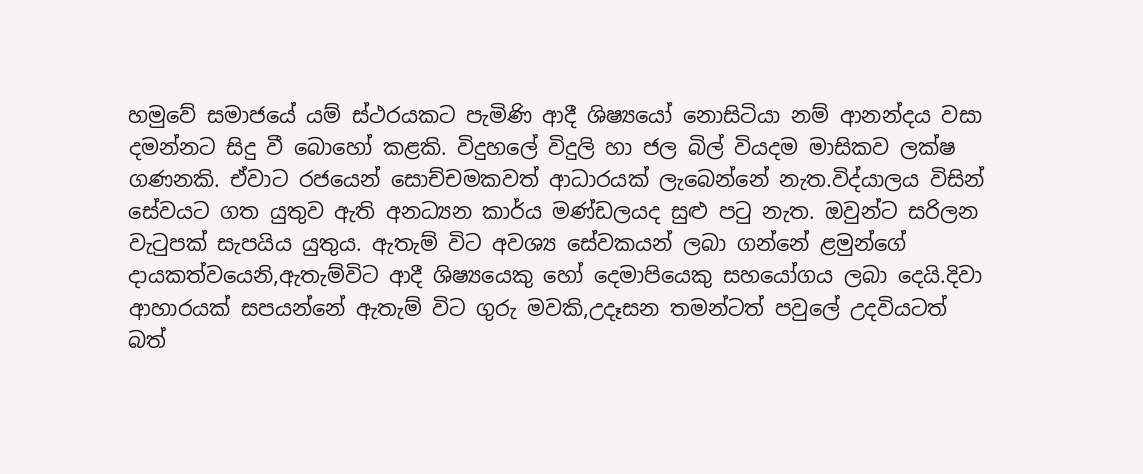හමුවේ සමාජයේ යම් ස්ථරයකට පැමිණි ආදී ශිෂ්‍යයෝ නොසිටියා නම් ආනන්දය වසා දමන්නට සිදු වී බොහෝ කළකි. විදුහලේ විදුලි හා ජල බිල් වියදම මාසිකව ලක්ෂ ගණනකි. ඒවාට රජයෙන් සොච්චමකවත් ආධාරයක් ලැබෙන්නේ නැත.විද්යාලය විසින් සේවයට ගත යුතුව ඇති අනධ්‍යන කාර්ය මණ්ඩලයද සුළු පටු නැත. ඔවුන්ට සරිලන වැටුපක් සැපයිය යුතුය. ඇතැම් විට අවශ්‍ය සේවකයන් ලබා ගන්නේ ළමුන්ගේ දායකත්වයෙනි,ඇතැම්විට ආදී ශිෂ්‍යයෙකු හෝ දෙමාපියෙකු සහයෝගය ලබා දෙයි.දිවා ආහාරයක් සපයන්නේ ඇතැම් විට ගුරු මවකි,උදෑසන තමන්ටත් පවුලේ උදවියටත් බත්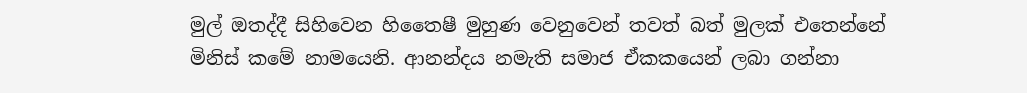මුල් ඔතද්දී සිහිවෙන හිතෛෂී මුහුණ වෙනුවෙන් තවත් බත් මුලක් එතෙන්නේ මිනිස් කමේ නාමයෙනි. ආනන්දය නමැති සමාජ ඒකකයෙන් ලබා ගන්නා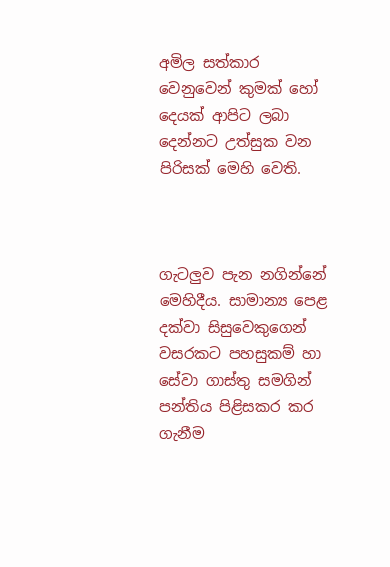අමිල සත්කාර වෙනුවෙන් කුමක් හෝ දෙයක් ආපිට ලබා දෙන්නට උත්සුක වන පිරිසක් මෙහි වෙති.



ගැටලුව පැන නගින්නේ මෙහිදීය. සාමාන්‍ය පෙළ දක්වා සිසුවෙකුගෙන් වසරකට පහසුකම් හා සේවා ගාස්තු සමගින් පන්තිය පිළිසකර කර ගැනීම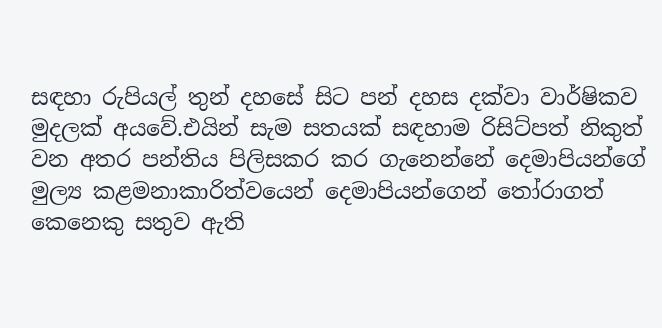සඳහා රුපියල් තුන් දහසේ සිට පන් දහස දක්වා වාර්ෂිකව මුදලක් අයවේ.එයින් සැම සතයක් සඳහාම රිසිට්පත් නිකුත් වන අතර පන්තිය පිලිසකර කර ගැනෙන්නේ දෙමාපියන්ගේ මුල්‍ය කළමනාකාරිත්වයෙන් දෙමාපියන්ගෙන් තෝරාගත් කෙනෙකු සතුව ඇති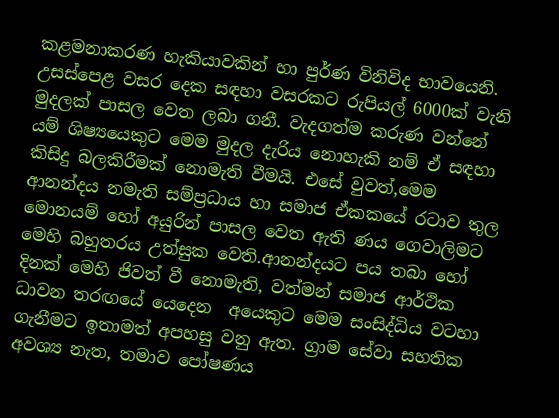කළමනාකරණ හැකියාවකින් හා පුර්ණ විනිවිද භාවයෙනි. උසස්පෙළ වසර දෙක සඳහා වසරකට රුපියල් 6000ක් වැනි මුදලක් පාසල වෙත ලබා ගනී. වැදගත්ම කරුණ වන්නේ යම් ශිෂ්‍යයෙකුට මෙම මුදල දැරිය නොහැකි නම් ඒ සඳහා කිසිදු බලකිරීමක් නොමැති වීමයි. එසේ වුවත්,මෙම ආනන්දය නමැති සම්ප්‍රධාය හා සමාජ ඒකකයේ රටාව තුල මොනයම් හෝ අයුරින් පාසල වෙත ඇති ණය ගෙවාලිමට මෙහි බහුතරය උත්සුක වෙති.ආනන්දයට පය තබා හෝ දිනක් මෙහි ජිවත් වී නොමැති, වත්මන් සමාජ ආර්ථික ධාවන තරඟයේ යෙදෙන  අයෙකුට මෙම සංසිද්ධිය වටහා ගැනීමට ඉතාමත් අපහසු වනු ඇත. ග්‍රාම සේවා සහතික අවශ්‍ය නැත, තමාව පෝෂණය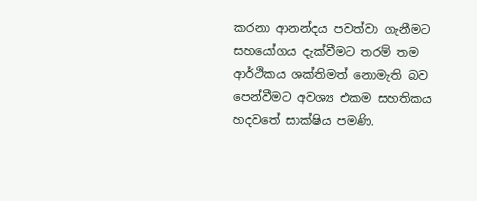කරනා ආනන්දය පවත්වා ගැනීමට සහයෝගය දැක්වීමට තරම් තම ආර්ථිකය ශක්තිමත් නොමැති බව පෙන්වීමට අවශ්‍ය එකම සහතිකය හදවතේ සාක්ෂිය පමණි.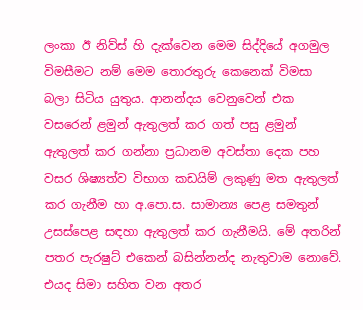ලංකා ඊ නිව්ස් හි දැක්වෙන මෙම සිද්දියේ අගමුල විමසීමට නම් මෙම තොරතුරු කෙනෙක් විමසා බලා සිටිය යුතුය. ආනන්දය වෙනුවෙන් එක වසරෙන් ළමුන් ඇතුලත් කර ගත් පසු ළමුන් ඇතුලත් කර ගන්නා ප්‍රධානම අවස්තා දෙක පහ වසර ශිෂ්‍යත්ව විභාග කඩයිම් ලකුණු මත ඇතුලත් කර ගැනීම හා අ.පො.ස. සාමාන්‍ය පෙළ සමතුන් උසස්පෙළ සඳහා ඇතුලත් කර ගැනීමයි. මේ අතරින් පතර පැරෂුට් එකෙන් බසින්නන්ද නැතුවාම නොවේ. එයද සිමා සහිත වන අතර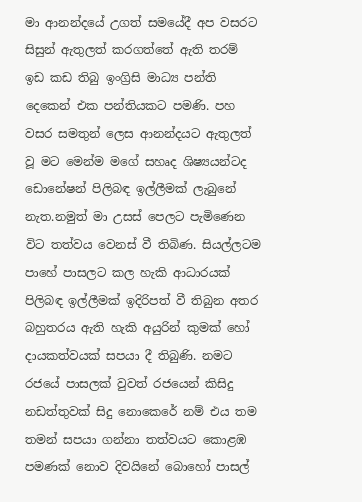මා ආනන්දයේ උගත් සමයේදී අප වසරට සිසුන් ඇතුලත් කරගත්තේ ඇති තරම් ඉඩ කඩ තිබු ඉංග්‍රිසි මාධ්‍ය පන්ති දෙකෙන් එක පන්තියකට පමණි. පහ වසර සමතුන් ලෙස ආනන්දයට ඇතුලත් වූ මට මෙන්ම මගේ සහෘද ශිෂ්‍යයන්ටද ඩොනේෂන් පිලිබඳ ඉල්ලීමක් ලැබුනේ නැත.නමුත් මා උසස් පෙලට පැමිණෙන විට තත්වය වෙනස් වී තිබිණ. සියල්ලටම පාහේ පාසලට කල හැකි ආධාරයක් පිලිබඳ ඉල්ලීමක් ඉදිරිපත් වී තිබුන අතර බහුතරය ඇති හැකි අයුරින් කුමක් හෝ දායකත්වයක් සපයා දී තිබුණි. නමට රජයේ පාසලක් වුවත් රජයෙන් කිසිදු නඩත්තුවක් සිදු නොකෙරේ නම් එය තම තමන් සපයා ගන්නා තත්වයට කොළඹ පමණක් නොව දිවයිනේ බොහෝ පාසල්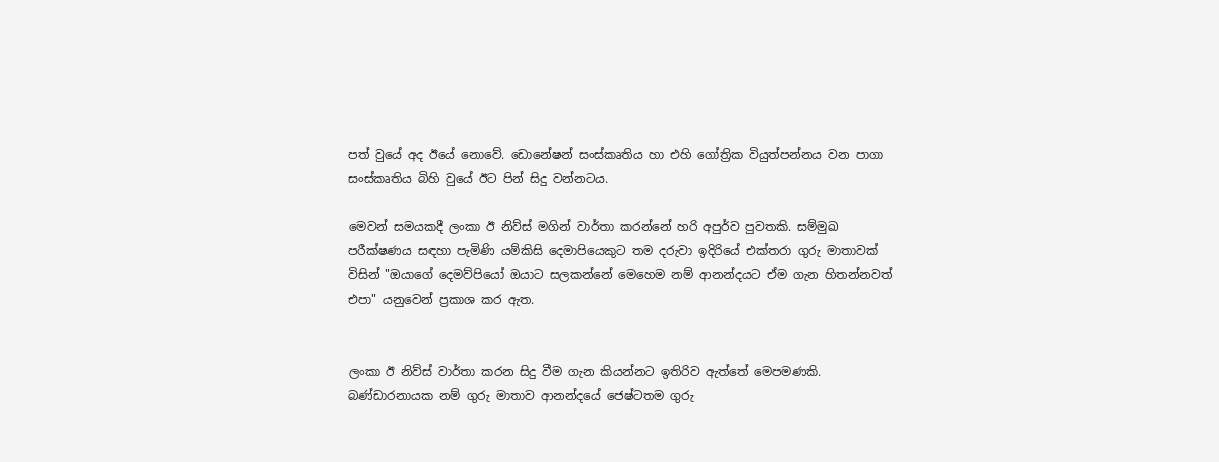පත් වුයේ අද ඊයේ නොවේ. ඩොනේෂන් සංස්කෘතිය හා එහි ගෝත්‍රික වියුත්පන්නය වන පාගා සංස්කෘතිය බිහි වුයේ ඊට පින් සිදු වන්නටය.

මෙවන් සමයකදී ලංකා ඊ නිව්ස් මගින් වාර්තා කරන්නේ හරි අපුර්ව පුවතකි. සම්මුඛ පරීක්ෂණය සඳහා පැමිණි යම්කිසි දෙමාපියෙකුට තම දරුවා ඉදිරියේ එක්තරා ගුරු මාතාවක් විසින් "ඔයාගේ දෙමව්පියෝ ඔයාට සලකන්නේ මෙහෙම නම් ආනන්දයට ඒම ගැන හිතන්නවත් එපා" යනුවෙන් ප්‍රකාශ කර ඇත.


ලංකා ඊ නිව්ස් වාර්තා කරන සිදු වීම ගැන කියන්නට ඉතිරිව ඇත්තේ මෙපමණකි. බණ්ඩාරනායක නම් ගුරු මාතාව ආනන්දයේ ජෙෂ්ටතම ගුරු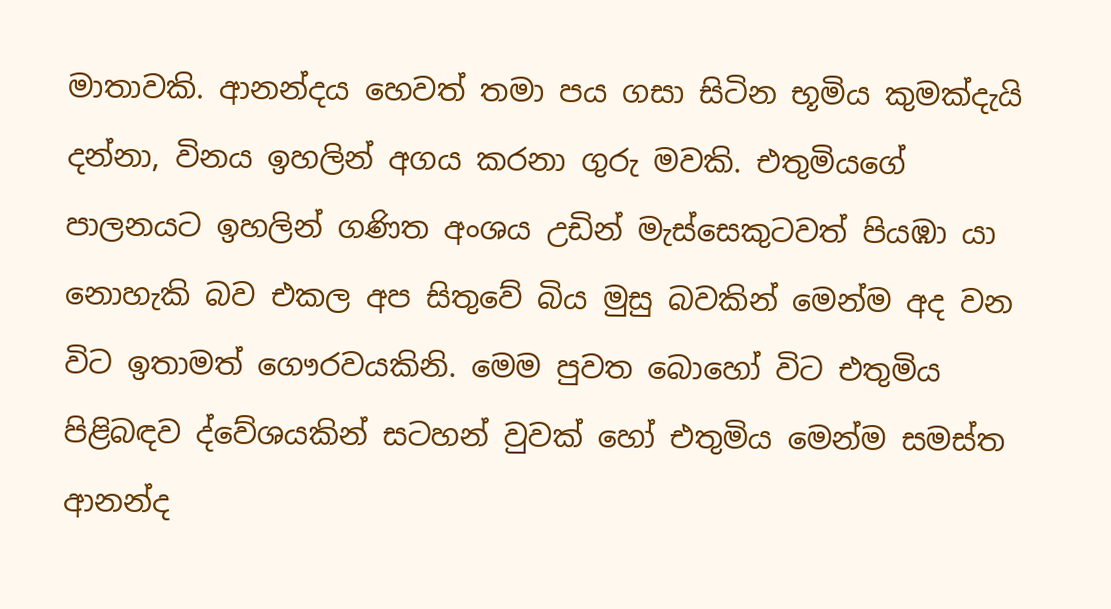මාතාවකි. ආනන්දය හෙවත් තමා පය ගසා සිටින භූමිය කුමක්දැයි දන්නා, විනය ඉහලින් අගය කරනා ගුරු මවකි. එතුමියගේ පාලනයට ඉහලින් ගණිත අංශය උඩින් මැස්සෙකුටවත් පියඹා යා නොහැකි බව එකල අප සිතුවේ බිය මුසු බවකින් මෙන්ම අද වන විට ඉතාමත් ගෞරවයකිනි. මෙම පුවත බොහෝ විට එතුමිය පිළිබඳව ද්වේශයකින් සටහන් වුවක් හෝ එතුමිය මෙන්ම සමස්ත ආනන්ද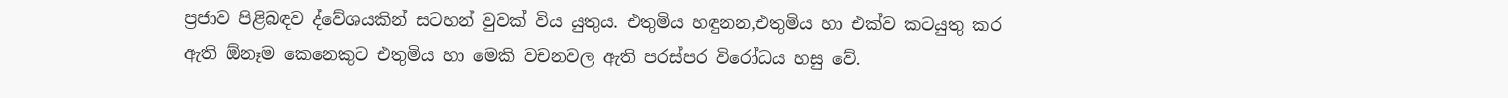ප්‍රජාව පිළිබඳව ද්වේශයකින් සටහන් වුවක් විය යුතුය. එතුමිය හඳුනන,එතුමිය හා එක්ව කටයුතු කර ඇති ඕනෑම කෙනෙකුට එතුමිය හා මෙකි වචනවල ඇති පරස්පර විරෝධය හසු වේ.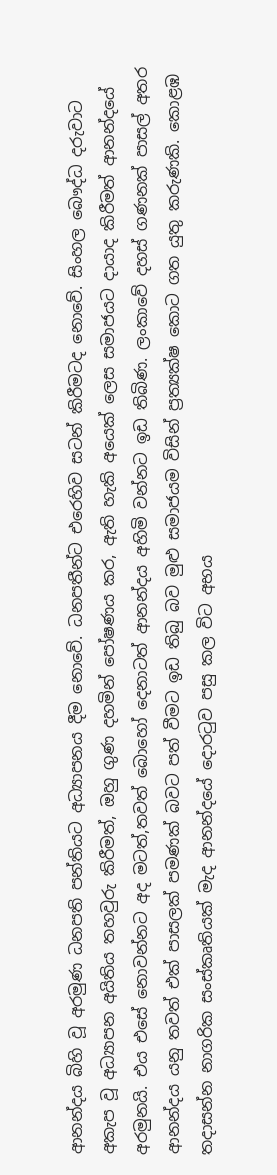ආනන්දය බිහි වූ අරමුණ ධනපති පන්තියට අධ්‍යාපනය දීම නොවේ. ධනපතීන්ට එරෙහිව සටන් කිරීමටද නොවේ. සිංහල බෞද්ධ දරුවාට අකැප වූ අධ්‍යාපන අයිතිය තහවුරු කිරීමත්, ඔහු ගුණ දහමින් පෝෂණය කර, ඇති හැකි අයෙක් ලෙස සමාජයට දායාද කිරීමත් ආනන්දයේ අරමුනයි. එය එසේ නොවන්නට අද මටත්,තවත් බොහෝ දෙනාටත් ආනන්දය අහිමි වන්නට ඉඩ තිබිණ. ලංකාවේ දහස් ගණනක් පාසල් අතර ආනන්දය යනු තවත් එක් පාසලක් පමණක් බවට පත් වීමට ඉඩ තිබු බව මුළු සමාජයම විසින් ප්‍රත්‍යක්ෂ කොට ගත යුතු කරුණකි. කොළඹ තදාසන්න නාගරික සංස්කෘතියක් මැද ආනන්දයේ දොරටුව පසු කල විට අභය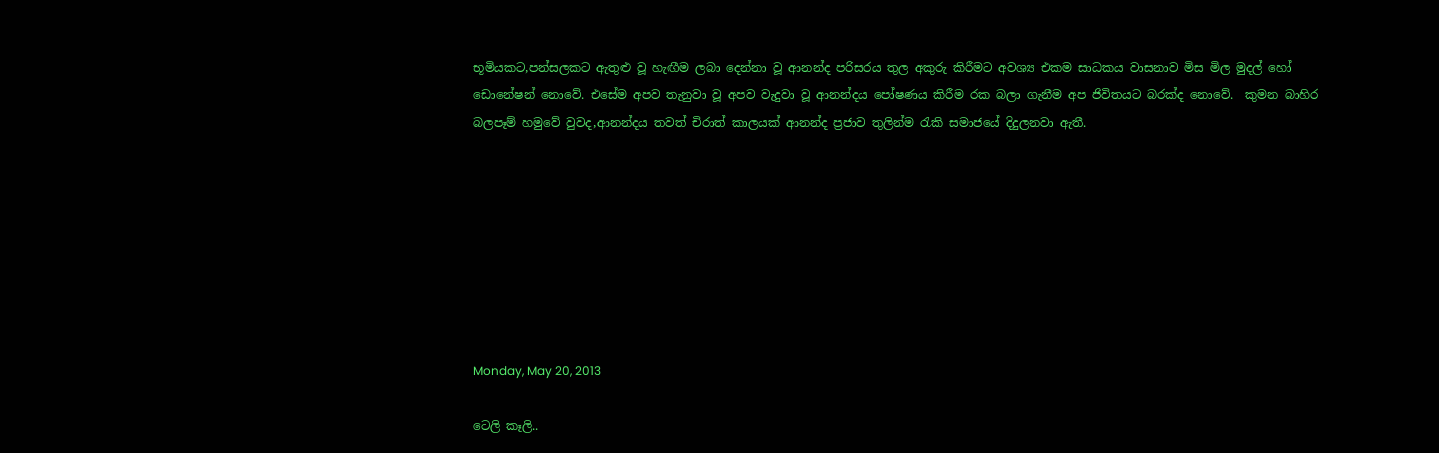භූමියකට,පන්සලකට ඇතුළු වූ හැඟීම ලබා දෙන්නා වූ ආනන්ද පරිසරය තුල අකුරු කිරීමට අවශ්‍ය එකම සාධකය වාසනාව මිස මිල මුදල් හෝ ඩොනේෂන් නොවේ. එසේම අපව තැනුවා වූ අපව වැදුවා වූ ආනන්දය පෝෂණය කිරීම රක බලා ගැනීම අප ජිවිතයට බරක්ද නොවේ.  කුමන බාහිර බලපෑම් හමුවේ වුවද,ආනන්දය තවත් චිරාත් කාලයක් ආනන්ද ප්‍රජාව තුලින්ම රැකි සමාජයේ දිදුලනවා ඇතී.








Monday, May 20, 2013

ටෙලි කෑලි..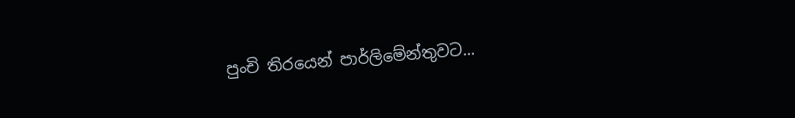පුංචි තිරයෙන් පාර්ලිමේන්තුවට...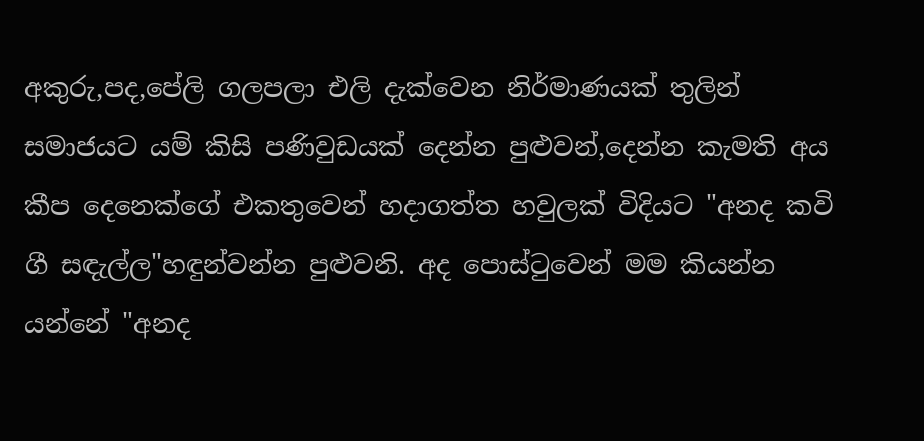අකුරු,පද,පේලි ගලපලා එලි දැක්වෙන නිර්මාණයක් තුලින් සමාජයට යම් කිසි පණිවුඩයක් දෙන්න පුළුවන්,දෙන්න කැමති අය කීප දෙනෙක්ගේ එකතුවෙන් හදාගත්ත හවුලක් විදියට "අනද කවි ගී සඳැල්ල"හඳුන්වන්න පුළුවනි. අද පොස්ටුවෙන් මම කියන්න යන්නේ "අනද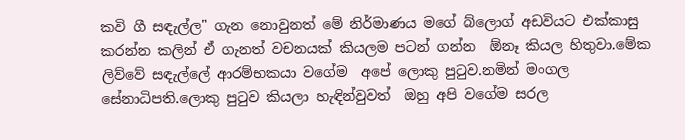කවි ගී සඳැල්ල" ගැන නොවුනත් මේ නිර්මාණය මගේ බ්ලොග් අඩවියට එක්කාසු කරන්න කලින් ඒ ගැනත් වචනයක් කියලම පටන් ගන්න  ඕනෑ කියල හිතුවා.මේක ලිව්වේ සඳැල්ලේ ආරම්භකයා වගේම  අපේ ලොකු පුටුව.නමින් මංගල සේනාධිපති.ලොකු පුටුව කියලා හැඳින්වුවත්  ඔහු අපි වගේම සරල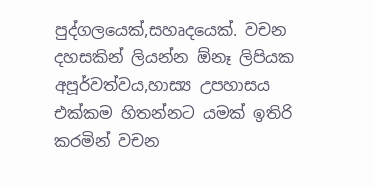පුද්ගලයෙක්,සහෘදයෙක්. වචන දහසකින් ලියන්න ඕනෑ ලිපියක අපූර්වත්වය,හාස්‍ය උපහාසය එක්කම හිතන්නට යමක් ඉතිරි කරමින් වචන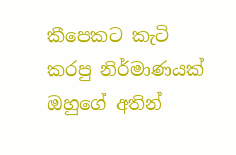කීපෙකට කැටි කරපු නිර්මාණයක් ඔහුගේ අතින්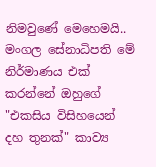නිමවුණේ මෙහෙමයි.. මංගල සේනාධිපති මේ නිර්මාණය එක් කරන්නේ ඔහුගේ "එකසිය විසිහයෙන් දහ තුනක්" කාව්‍ය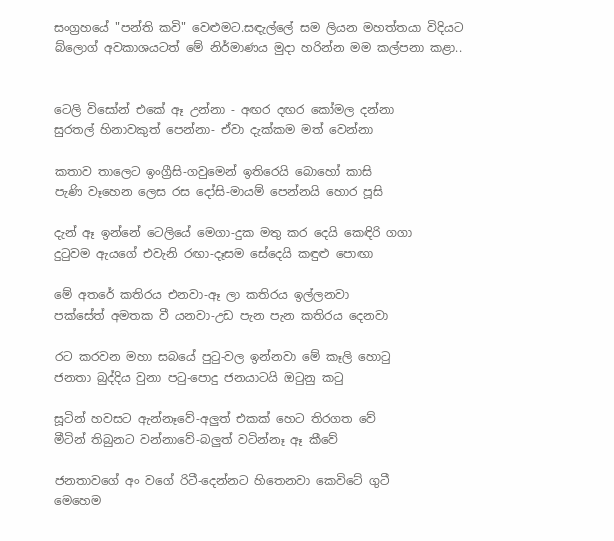සංග්‍රහයේ "පන්ති කවි" වෙළුමට.සඳැල්ලේ සම ලියන මහත්තයා විදියට බ්ලොග් අවකාශයටත් මේ නිර්මාණය මුදා හරින්න මම කල්පනා කළා..


ටෙලි විසෝන් එකේ ඈ උන්නා - අඟර දඟර කෝමල දන්නා
සුරතල් හිනාවකුත් පෙන්නා- ඒවා දැක්කම මත් වෙන්නා

කතාව තාලෙට ඉංග්‍රීසි-ගවුමෙන් ඉතිරෙයි බොහෝ කාසි
පැණි වෑහෙන ලෙස රස දෝසි-මායම් පෙන්නයි හොර පූසි

දැන් ඈ ඉන්නේ ටෙලියේ මෙගා-දුක මතු කර දෙයි කෙඳිරි ගගා
දුටුවම ඇයගේ එවැනි රඟා-දෑසම සේදෙයි කඳුළු පොඟා

මේ අතරේ කතිරය එනවා-ඈ ලා කතිරය ඉල්ලනවා
පක්සේත් අමතක වී යනවා-උඩ පැන පැන කතිරය දෙනවා

රට කරවන මහා සබයේ පුටු-වල ඉන්නවා මේ කෑලි හොටු
ජනතා බුද්දිය වුනා පටු-පොදු ජනයාටයි ඔටුනු කටු

සූටින් හවසට ඇන්නෑවේ-අලුත් එකක් හෙට තිරගත වේ
මීටින් තිබුනට වන්නාවේ-බලුත් වටින්නෑ ඈ කීවේ

ජනතාවගේ අං වගේ රිටී-දෙන්නට හිතෙනවා කෙවිටේ ගුටී
මෙහෙම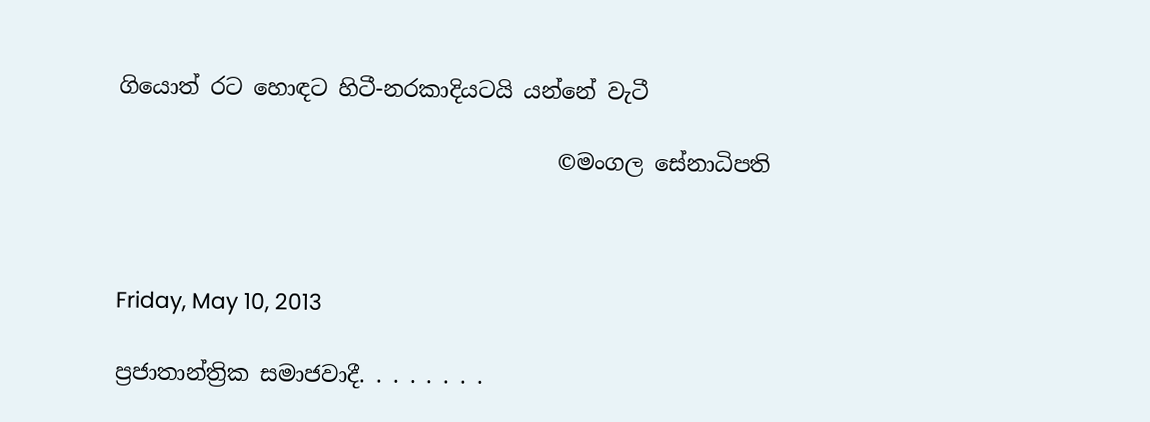ගියොත් රට හොඳට හිටී-නරකාදියටයි යන්නේ වැටී

                                        ©මංගල සේනාධිපති



Friday, May 10, 2013

ප්‍රජාතාන්ත්‍රික සමාජවාදී. . . . . . . .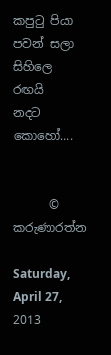කපුටු පියා
පවන් සලා
සිහිලෙ රඟයි
නදට කොහෝ....


      © කරුණාරත්න

Saturday, April 27, 2013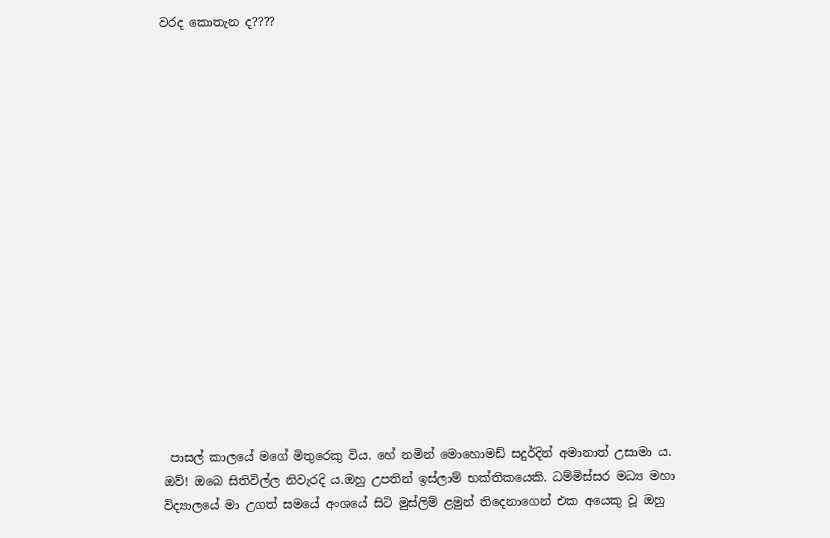වරද කොතැන ද????

















 පාසල් කාලයේ මගේ මිතුරෙකු විය. හේ නමින් මොහොමඩ් සදුර්දින් අමානාත් උසාමා ය. ඔව්! ඔබෙ සිතිවිල්ල නිවැරදි ය.ඔහු උපතින් ඉස්ලාම් භක්තිකයෙකි. ධම්මිස්සර මධ්‍ය මහා විද්‍යාලයේ මා උගත් සමයේ අංශයේ සිටි මුස්ලිම් ළමුන් තිදෙනාගෙන් එක අයෙකු වූ ඔහු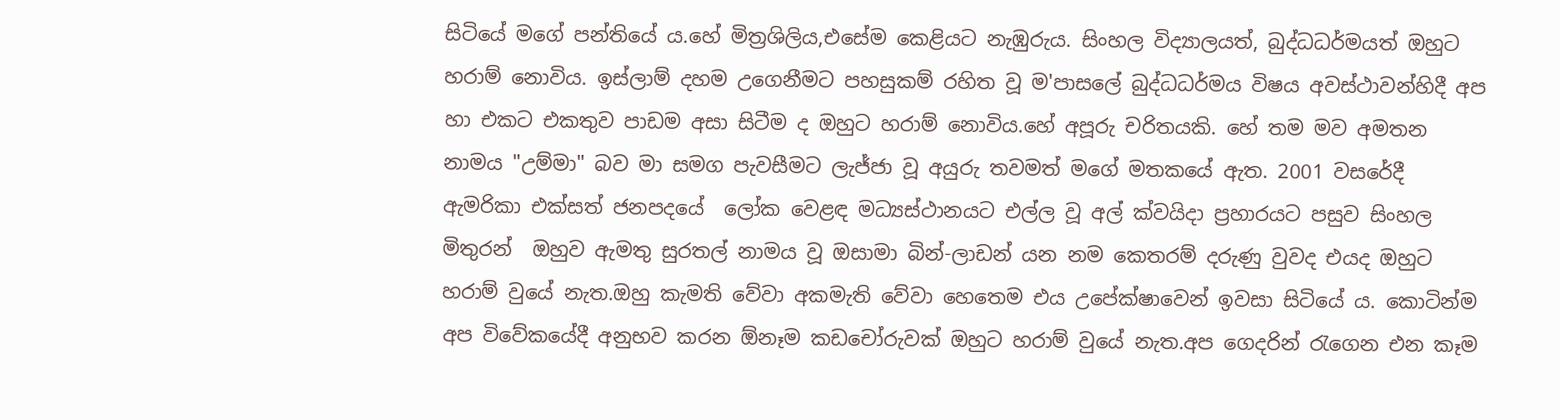සිටියේ මගේ පන්තියේ ය.හේ මිත්‍රශිලිය,එසේම කෙළියට නැඹුරුය. සිංහල විද්‍යාලයත්, බුද්ධධර්මයත් ඔහුට හරාම් නොවිය. ඉස්ලාම් දහම උගෙනීමට පහසුකම් රහිත වූ ම'පාසලේ බුද්ධධර්මය විෂය අවස්ථාවන්හිදී අප හා එකට එකතුව පාඩම අසා සිටීම ද ඔහුට හරාම් නොවිය.හේ අපූරු චරිතයකි. හේ තම මව අමතන නාමය "උම්මා" බව මා සමග පැවසීමට ලැජ්ජා වූ අයුරු තවමත් මගේ මතකයේ ඇත. 2001 වසරේදී ඇමරිකා එක්සත් ජනපදයේ  ලෝක වෙළඳ මධ්‍යස්ථානයට එල්ල වූ අල් ක්වයිදා ප්‍රහාරයට පසුව සිංහල මිතුරන්  ඔහුව ඇමතු සුරතල් නාමය වූ ඔසාමා බින්-ලාඩන් යන නම කෙතරම් දරුණු වුවද එයද ඔහුට හරාම් වුයේ නැත.ඔහු කැමති වේවා අකමැති වේවා හෙතෙම එය උපේක්ෂාවෙන් ඉවසා සිටියේ ය. කොටින්ම අප විවේකයේදී අනුභව කරන ඕනෑම කඩචෝරුවක් ඔහුට හරාම් වුයේ නැත.අප ගෙදරින් රැගෙන එන කෑම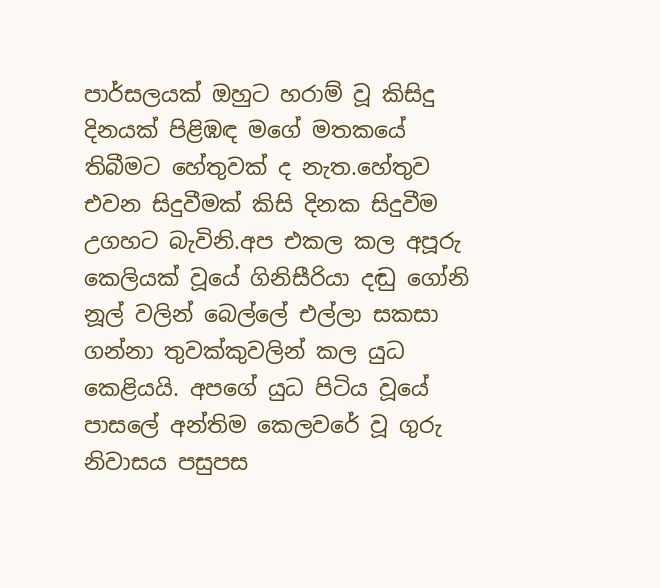පාර්සලයක් ඔහුට හරාම් වූ කිසිදු දිනයක් පිළිඹඳ මගේ මතකයේ තිබීමට හේතුවක් ද නැත.හේතුව එවන සිදුවීමක් කිසි දිනක සිදුවීම උගහට බැවිනි.අප එකල කල අපූරු කෙලියක් වූයේ ගිනිසීරියා දඬු ගෝනි නූල් වලින් බෙල්ලේ එල්ලා සකසා ගන්නා තුවක්කුවලින් කල යුධ කෙළියයි. අපගේ යුධ පිටිය වූයේ පාසලේ අන්තිම කෙලවරේ වූ ගුරු නිවාසය පසුපස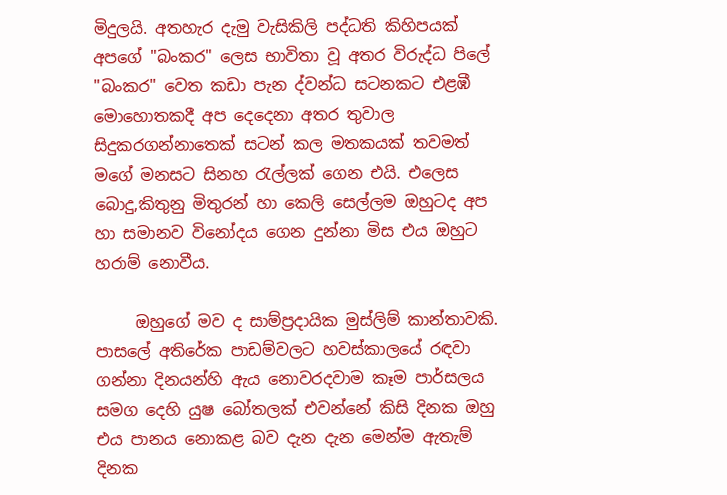මිදුලයි. අතහැර දැමු වැසිකිලි පද්ධති කිහිපයක් අපගේ "බංකර" ලෙස භාවිතා වූ අතර විරුද්ධ පිලේ "බංකර" වෙත කඩා පැන ද්වන්ධ සටනකට එළඹී මොහොතකදී අප දෙදෙනා අතර තුවාල සිදුකරගන්නාතෙක් සටන් කල මතකයක් තවමත් මගේ මනසට සිනහ රැල්ලක් ගෙන එයි. එලෙස බොදු,කිතුනු මිතුරන් හා කෙලි සෙල්ලම ඔහුටද අප හා සමානව විනෝදය ගෙන දුන්නා මිස එය ඔහුට හරාම් නොවීය.

     ඔහුගේ මව ද සාම්ප්‍රදායික මුස්ලිම් කාන්තාවකි. පාසලේ අතිරේක පාඩම්වලට හවස්කාලයේ රඳවා ගන්නා දිනයන්හි ඇය නොවරදවාම කෑම පාර්සලය සමග දෙහි යුෂ බෝතලක් එවන්නේ කිසි දිනක ඔහු එය පානය නොකළ බව දැන දැන මෙන්ම ඇතැම් දිනක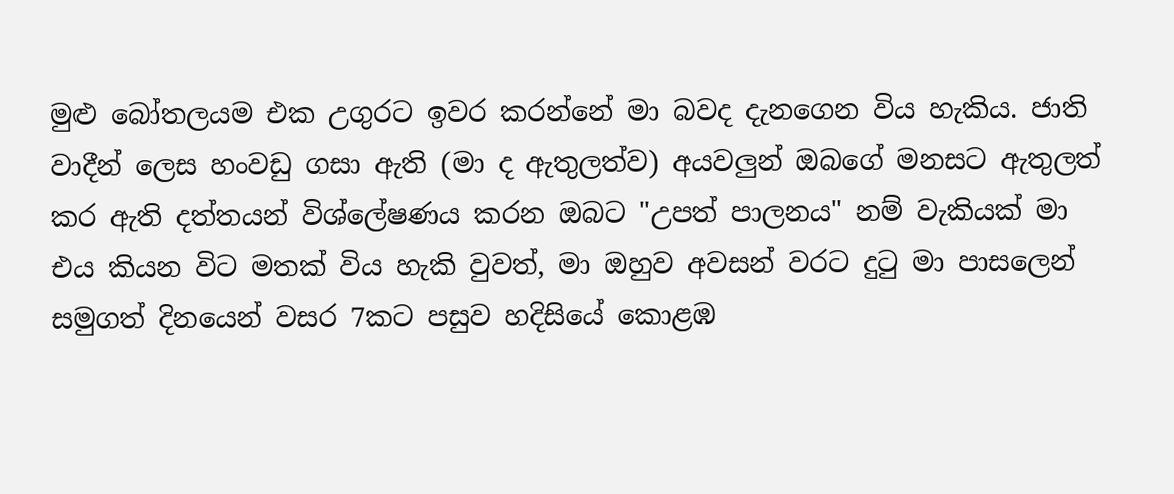මුළු බෝතලයම එක උගුරට ඉවර කරන්නේ මා බවද දැනගෙන විය හැකිය. ජාති වාදීන් ලෙස හංවඩු ගසා ඇති (මා ද ඇතුලත්ව) අයවලුන් ඔබගේ මනසට ඇතුලත් කර ඇති දත්තයන් විශ්ලේෂණය කරන ඔබට "උපත් පාලනය" නම් වැකියක් මා එය කියන විට මතක් විය හැකි වුවත්, මා ඔහුව අවසන් වරට දුටු මා පාසලෙන් සමුගත් දිනයෙන් වසර 7කට පසුව හදිසියේ කොළඹ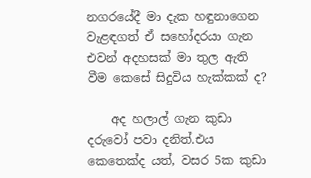නගරයේදී මා දැක හඳුනාගෙන  වැළඳගත් ඒ සහෝදරයා ගැන එවන් අදහසක් මා තුල ඇති වීම කෙසේ සිදුවිය හැක්කක් ද?

    අද හලාල් ගැන කුඩා දරුවෝ පවා දනිත්.එය කෙතෙක්ද යත්, වසර 5ක කුඩා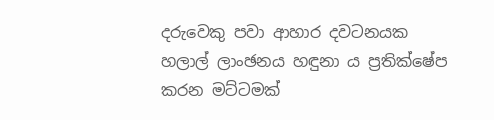දරුවෙකු පවා ආහාර දවටනයක හලාල් ලාංඡනය හඳුනා ය ප්‍රතික්ෂේප කරන මට්ටමක්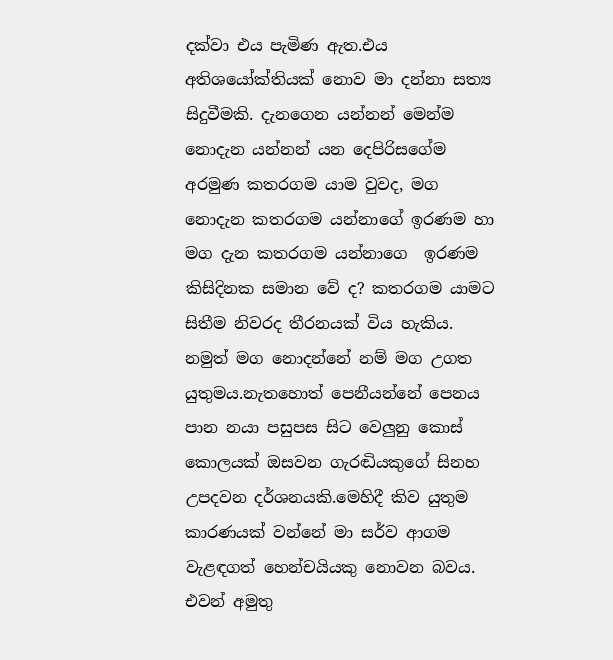දක්වා එය පැමිණ ඇත.එය අතිශයෝක්තියක් නොව මා දන්නා සත්‍ය සිදුවීමකි. දැනගෙන යන්නන් මෙන්ම නොදැන යන්නන් යන දෙපිරිසගේම අරමුණ කතරගම යාම වුවද, මග නොදැන කතරගම යන්නාගේ ඉරණම හා මග දැන කතරගම යන්නාගෙ  ඉරණම කිසිදිනක සමාන වේ ද? කතරගම යාමට සිතීම නිවරද තීරනයක් විය හැකිය. නමුත් මග නොදන්නේ නම් මග උගත යුතුමය.නැතහොත් පෙනීයන්නේ පෙනය පාන නයා පසුපස සිට වෙලුනු කොස් කොලයක් ඔසවන ගැරඬියකුගේ සිනහ උපදවන දර්ශනයකි.මෙහිදී කිව යුතුම කාරණයක් වන්නේ මා සර්ව ආගම වැළඳගත් හෙන්චයියකු නොවන බවය. එවන් අමුතු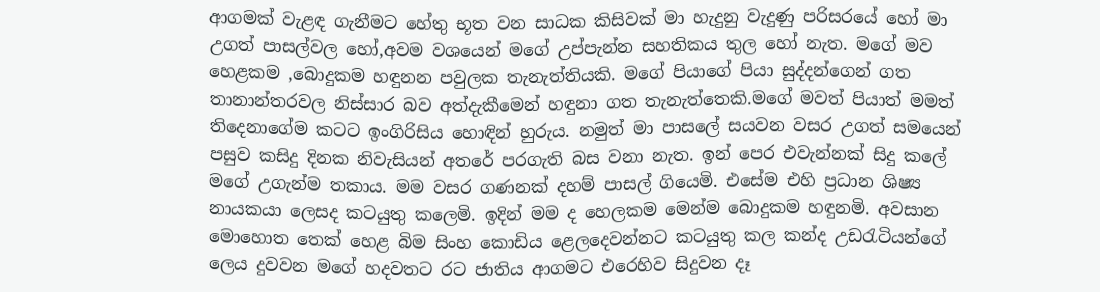ආගමක් වැළඳ ගැනීමට හේතු භූත වන සාධක කිසිවක් මා හැදුනු වැදුණු පරිසරයේ හෝ මා උගත් පාසල්වල හෝ,අවම වශයෙන් මගේ උප්පැන්න සහතිකය තුල හෝ නැත. මගේ මව හෙළකම ,බොදුකම හඳුනන පවුලක තැනැත්තියකි. මගේ පියාගේ පියා සුද්දන්ගෙන් ගත තානාන්තරවල නිස්සාර බව අත්දැකීමෙන් හඳුනා ගත තැනැත්තෙකි.මගේ මවත් පියාත් මමත් තිදෙනාගේම කටට ඉංගිරිසිය හොඳින් හුරුය. නමුත් මා පාසලේ සයවන වසර උගත් සමයෙන් පසුව කසිදු දිනක නිවැසියන් අතරේ පරගැති බස වනා නැත. ඉන් පෙර එවැන්නක් සිදු කලේ මගේ උගැන්ම තකාය. මම වසර ගණනක් දහම් පාසල් ගියෙමි. එසේම එහි ප්‍රධාන ශිෂ්‍ය නායකයා ලෙසද කටයුතු කලෙමි. ඉදින් මම ද හෙලකම මෙන්ම බොදුකම හඳුනමි. අවසාන මොහොත තෙක් හෙළ බිම සිංහ කොඩිය ළෙලදෙවන්නට කටයුතු කල කන්ද උඩරැටියන්ගේ ලෙය දුවවන මගේ හදවතට රට ජාතිය ආගමට එරෙහිව සිදුවන දෑ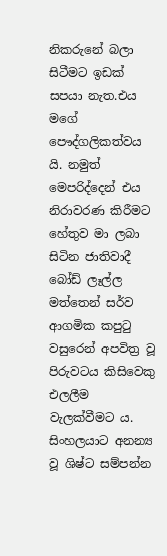නිකරුනේ බලා සිටීමට ඉඩක් සපයා නැත.එය මගේ පෞද්ගලිකත්වය යි. නමුත් මෙපරිද්දෙන් එය නිරාවරණ කිරීමට හේතුව මා ලබා සිටින ජාතිවාදී බෝඩ් ලෑල්ල මත්තෙන් සර්ව ආගමික කපුටු වසුරෙන් අපවිත්‍ර වූ පිරුවටය කිසිවෙකු එලලීම වැලක්වීමට ය. සිංහලයාට අනන්‍ය වූ ශිෂ්ට සම්පන්න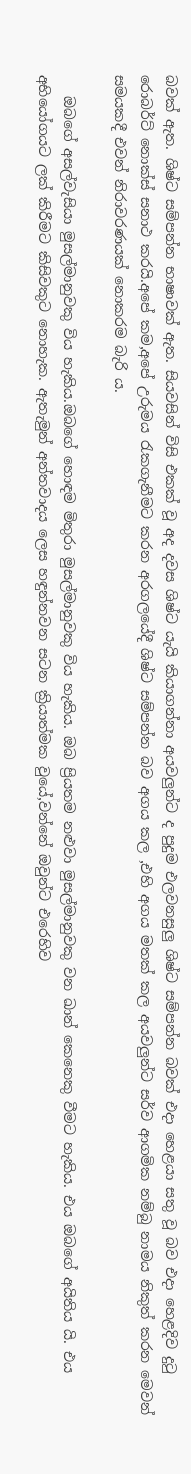බවක් ඇත. ශිෂ්ට සම්පන්න භාෂාවක් ඇත. සියවසින් විසි එකක් වූ අද දවස ශිෂ්ට යැයි කියාගන්නා අයවලුන්ට ද පුදුම එලවනසුලු ශිෂ්ට සම්පන්න බවක් එදා හෙළයා සතු වූ බව එදා හෙළදිව දුටු රොබර්ට් නොක්ස් සනාථ කරයි.අපේ කම,අපේ උරුමය රැකගැනීමට කරන අරගලයේදී ශිෂ්ට සම්පන්න බව අගය කල ,එහි අගය මතක් කල අයවලුන්ට සර්ව ආගමික නම්බු නාමය නිකුත් කරන මෙවන් සමයකදී එවන් නිරාවරණයක් නොකරම බැරි ය.

   ඔබගේ අසල්වැසියා මුසල්මානුවකු විය හැකිය.ඔබගේ හොඳම මිතුරා මුසල්මානුවකු විය හැකිය. ඔබ ප්‍රියතම නළුවා මුසල්මානුවකු වන ඛාන් කෙනෙකු වීමට හැකිය. එය ඔබගේ අයිතිය යි. එය අභියෝගයට ලක් කිරීමට කිසිවකුට නොහැක. ඇතැමුන් අන්තවාදය ලෙස හඳුන්නවන සටන ක්‍රියාත්මක වුයේ,වන්නේ ඔවුන්ට එරෙහිව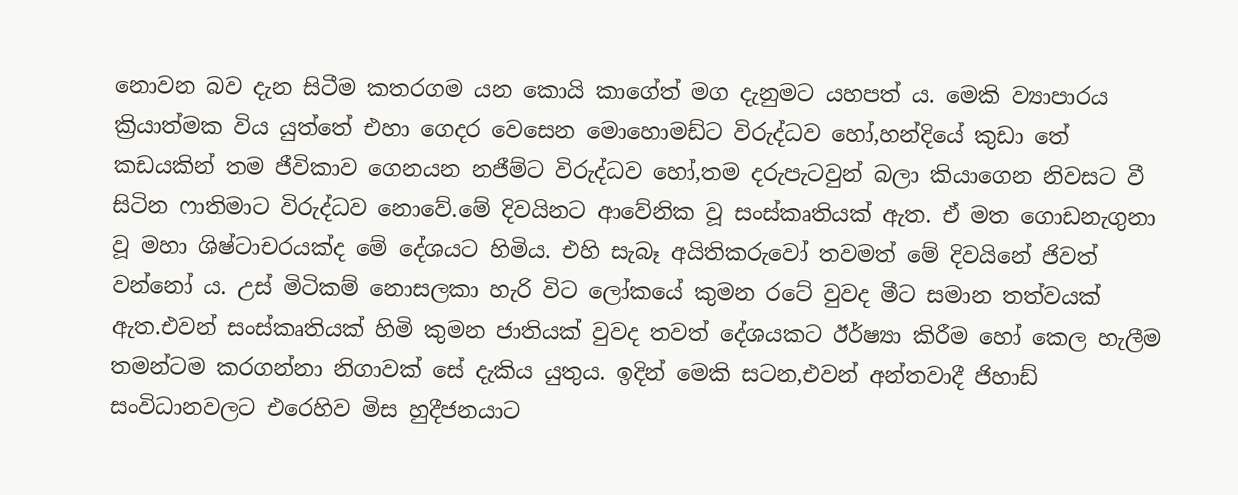නොවන බව දැන සිටීම කතරගම යන කොයි කාගේත් මග දැනුමට යහපත් ය. මෙකි ව්‍යාපාරය ක්‍රියාත්මක විය යුත්තේ එහා ගෙදර වෙසෙන මොහොමඩ්ට විරුද්ධව හෝ,හන්දියේ කුඩා තේ කඩයකින් තම ජීවිකාව ගෙනයන නජීම්ට විරුද්ධව හෝ,තම දරුපැටවුන් බලා කියාගෙන නිවසට වී සිටින ෆාතිමාට විරුද්ධව නොවේ.මේ දිවයිනට ආවේනික වූ සංස්කෘතියක් ඇත. ඒ මත ගොඩනැගුනා වූ මහා ශිෂ්ටාචරයක්ද මේ දේශයට හිමිය. එහි සැබෑ අයිතිකරුවෝ තවමත් මේ දිවයිනේ ජිවත් වන්නෝ ය. උස් මිටිකම් නොසලකා හැරි විට ලෝකයේ කුමන රටේ වුවද මීට සමාන තත්වයක් ඇත.එවන් සංස්කෘතියක් හිමි කුමන ජාතියක් වුවද තවත් දේශයකට ඊර්ෂ්‍යා කිරීම හෝ කෙල හැලීම තමන්ටම කරගන්නා නිගාවක් සේ දැකිය යුතුය. ඉදින් මෙකි සටන,එවන් අන්තවාදී ජිහාඩ් සංවිධානවලට එරෙහිව මිස හුදීජනයාට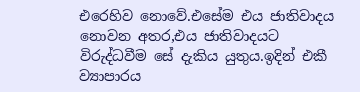එරෙහිව නොවේ.එසේම එය ජාතිවාදය නොවන අතර,එය ජාතිවාදයට විරුද්ධවීම සේ දැකිය යුතුය.ඉදින් එකී ව්‍යාපාරය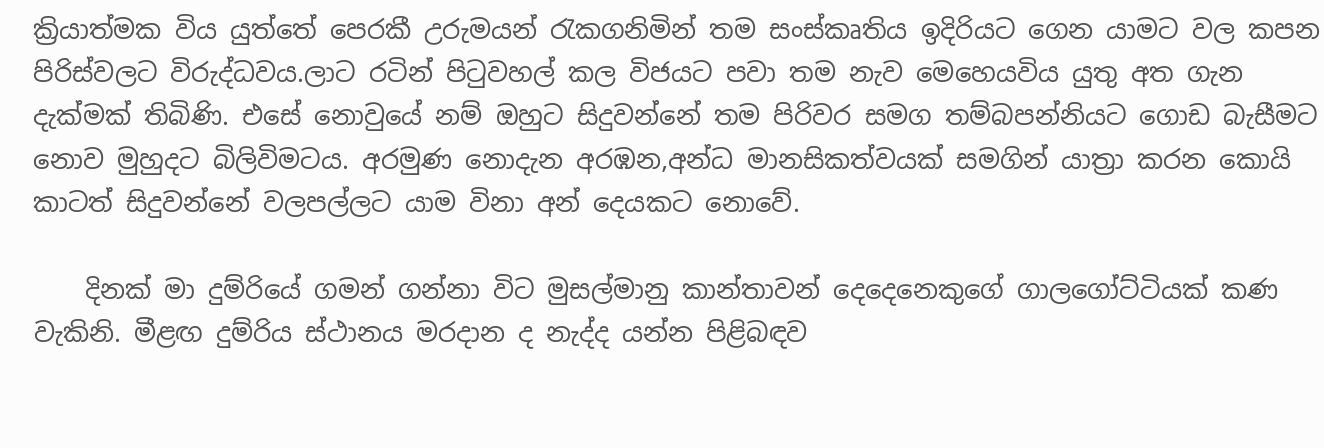ක්‍රියාත්මක විය යුත්තේ පෙරකී උරුමයන් රැකගනිමින් තම සංස්කෘතිය ඉදිරියට ගෙන යාමට වල කපන පිරිස්වලට විරුද්ධවය.ලාට රටින් පිටුවහල් කල විජයට පවා තම නැව මෙහෙයවිය යුතු අත ගැන දැක්මක් තිබිණි. එසේ නොවුයේ නම් ඔහුට සිදුවන්නේ තම පිරිවර සමග තම්බපන්නියට ගොඩ බැසීමට නොව මුහුදට බිලිවිමටය. අරමුණ නොදැන අරඹන,අන්ධ මානසිකත්වයක් සමගින් යාත්‍රා කරන කොයි කාටත් සිදුවන්නේ වලපල්ලට යාම විනා අන් දෙයකට නොවේ.

    දිනක් මා දුම්රියේ ගමන් ගන්නා විට මුසල්මානු කාන්තාවන් දෙදෙනෙකුගේ ගාලගෝට්ටියක් කණ වැකිනි. මීළඟ දුම්රිය ස්ථානය මරදාන ද නැද්ද යන්න පිළිබඳව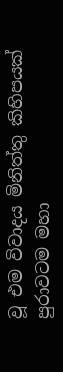වූ එම විවාදය මිනිත්තු කිහිපයක් පුරාවටම මහා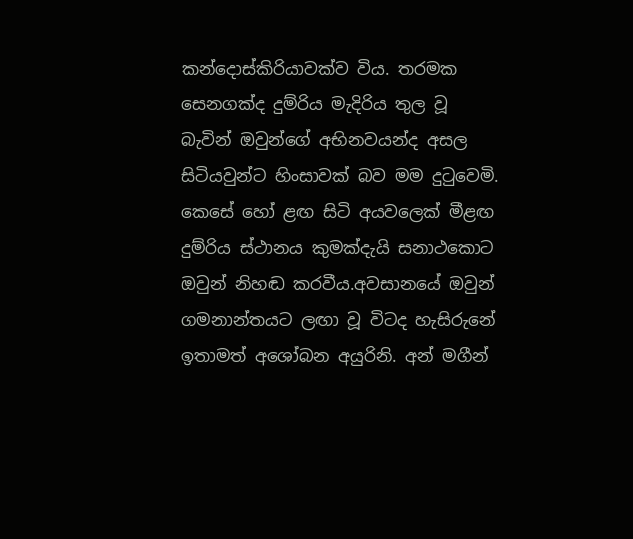කන්දොස්කිරියාවක්ව විය. තරමක සෙනගක්ද දුම්රිය මැදිරිය තුල වූ බැවින් ඔවුන්ගේ අභිනවයන්ද අසල සිටියවුන්ට හිංසාවක් බව මම දුටුවෙමි. කෙසේ හෝ ළඟ සිටි අයවලෙක් මීළඟ දුම්රිය ස්ථානය කුමක්දැයි සනාථකොට ඔවුන් නිහඬ කරවීය.අවසානයේ ඔවුන් ගමනාන්තයට ලඟා වූ විටද හැසිරුනේ ඉතාමත් අශෝබන අයුරිනි. අන් මගීන්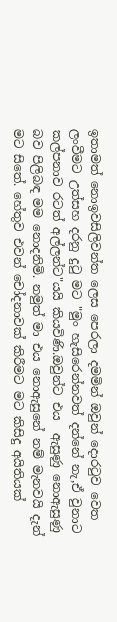ඉතාමත් නොඉවසිලිවන්ත ලෙස පෙරලා දමමින් ඔවුන් දොරටුව වෙත ලංවීමට උත්සහ දරනු දුටු මට "මුං හැසිරෙන්නවත් දන්නේ නැ,ඒ වුනාට කල්පනාව රටත් අල්ලන්ට"යයි කියවිණි.ඔවුන්ට එය  ඇසුණු නොඇසුණු බව පිලිබඳ මම නොදනිමි. නමුත් මා එය නොඇසුනේ නම් මැනවයි දැන් මට සිතේ. හේතුව එවන් චෝදනාවක් කිරීමට මට කිසිදු අයිතියක්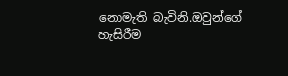නොමැති බැවිනි.ඔවුන්ගේ හැසිරීම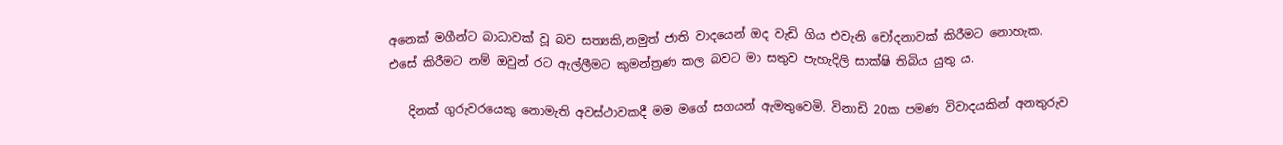අනෙක් මගීන්ට බාධාවක් වූ බව සත්‍යකි,නමුත් ජාති වාදයෙන් ඔද වැඩි ගිය එවැනි චෝදනාවක් කිරීමට නොහැක. එසේ කිරීමට නම් ඔවුන් රට ඇල්ලීමට කුමන්ත්‍රණ කල බවට මා සතුව පැහැදිලි සාක්ෂි තිබිය යුතු ය.

   දිනක් ගුරුවරයෙකු නොමැති අවස්ථාවකදී මම මගේ සගයන් ඇමතුවෙමි. විනාඩි 20ක පමණ විවාදයකින් අනතුරුව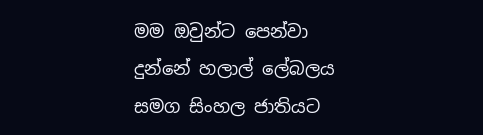මම ඔවුන්ට පෙන්වා දුන්නේ හලාල් ලේබලය සමග සිංහල ජාතියට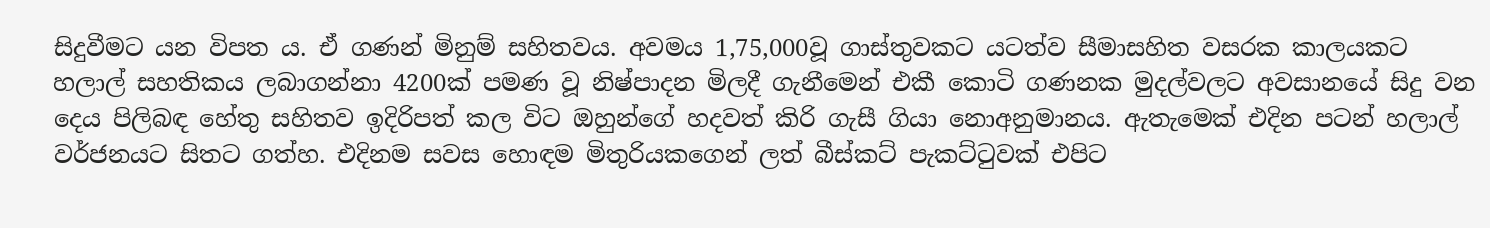සිදුවීමට යන විපත ය. ඒ ගණන් මිනුම් සහිතවය. අවමය 1,75,000වූ ගාස්තුවකට යටත්ව සීමාසහිත වසරක කාලයකට හලාල් සහතිකය ලබාගන්නා 4200ක් පමණ වූ නිෂ්පාදන මිලදී ගැනීමෙන් එකී කොටි ගණනක මුදල්වලට අවසානයේ සිදු වන දෙය පිලිබඳ හේතු සහිතව ඉදිරිපත් කල විට ඔහුන්ගේ හදවත් කිරි ගැසී ගියා නොඅනුමානය. ඇතැමෙක් එදින පටන් හලාල් වර්ජනයට සිතට ගත්හ. එදිනම සවස හොඳම මිතුරියකගෙන් ලත් බීස්කට් පැකට්ටුවක් එපිට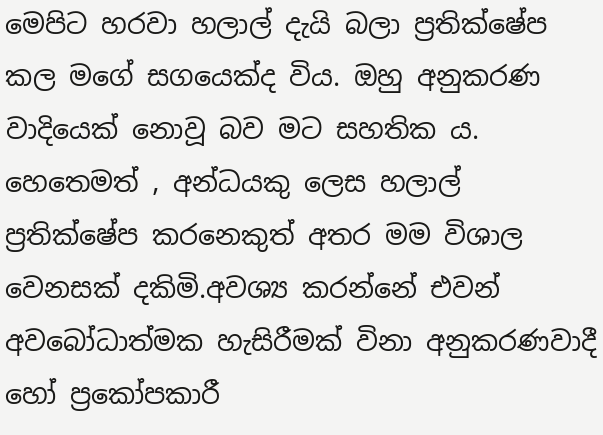මෙපිට හරවා හලාල් දැයි බලා ප්‍රතික්ෂේප කල මගේ සගයෙක්ද විය. ඔහු අනුකරණ වාදියෙක් නොවූ බව මට සහතික ය. හෙතෙමත් , අන්ධයකු ලෙස හලාල් ප්‍රතික්ෂේප කරනෙකුත් අතර මම විශාල වෙනසක් දකිමි.අවශ්‍ය කරන්නේ එවන් අවබෝධාත්මක හැසිරීමක් විනා අනුකරණවාදී  හෝ ප්‍රකෝපකාරී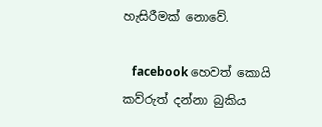හැසිරීමක් නොවේ.

   facebook හෙවත් කොයි කව්රුත් දන්නා බුකිය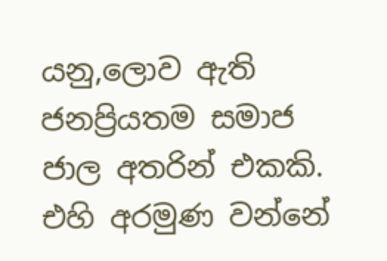යනු,ලොව ඇති ජනප්‍රියතම සමාජ ජාල අතරින් එකකි. එහි අරමුණ වන්නේ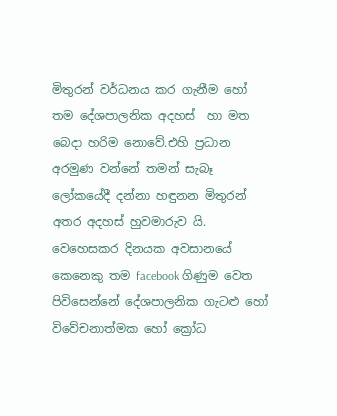මිතුරන් වර්ධනය කර ගැනීම හෝ තම දේශපාලනික අදහස්  හා මත  බෙදා හරිම නොවේ.එහි ප්‍රධාන අරමුණ වන්නේ තමන් සැබෑ ලෝකයේදී දන්නා හඳුනන මිතුරන් අතර අදහස් හුවමාරුව යි. වෙහෙසකර දිනයක අවසානයේ කෙනෙකු තම facebook ගිණුම වෙත පිවිසෙන්නේ දේශපාලනික ගැටළු හෝ විවේචනාත්මක හෝ ක්‍රෝධ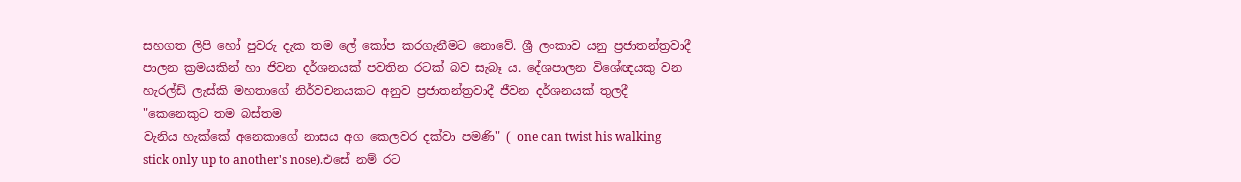සහගත ලිපි හෝ පුවරු දැක තම ලේ කෝප කරගැනීමට නොවේ. ශ්‍රී ලංකාව යනු ප්‍රජාතන්ත්‍රවාදී පාලන ක්‍රමයකින් හා ජිවන දර්ශනයක් පවතින රටක් බව සැබෑ ය. දේශපාලන විශේඥයකු වන හැරල්ඩ් ලැස්කි මහතාගේ නිර්වචනයකට අනුව ප්‍රජාතන්ත්‍රවාදී ජීවන දර්ශනයක් තුලදී  "කෙනෙකුට තම බස්තම
වැනිය හැක්කේ අනෙකාගේ නාසය අග කෙලවර දක්වා පමණි" ( one can twist his walking stick only up to another's nose).එසේ නම් රට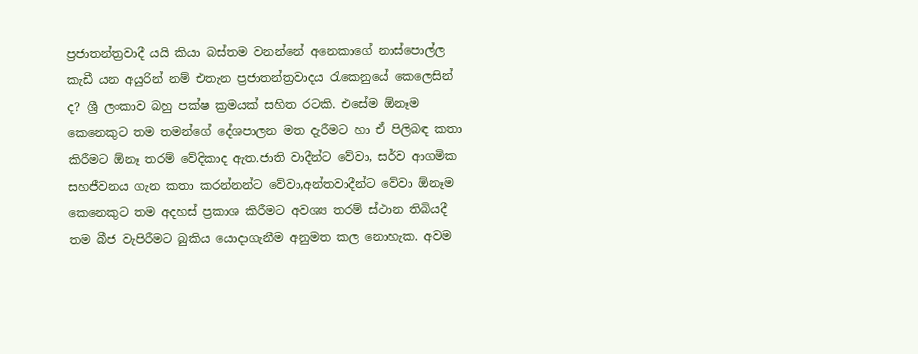ප්‍රජාතන්ත්‍රවාදී යයි කියා බස්තම වනන්නේ අනෙකාගේ නාස්පොල්ල කැඩී යන අයුරින් නම් එතැන ප්‍රජාතන්ත්‍රවාදය රැකෙනුයේ කෙලෙසින් ද? ශ්‍රී ලංකාව බහු පක්ෂ ක්‍රමයක් සහිත රටකි. එසේම ඕනෑම කෙනෙකුට තම තමන්ගේ දේශපාලන මත දැරීමට හා ඒ පිලිබඳ කතා කිරීමට ඕනෑ තරම් වේදිකාද ඇත.ජාති වාදීන්ට වේවා, සර්ව ආගමික සහජීවනය ගැන කතා කරන්නන්ට වේවා,අන්තවාදීන්ට වේවා ඕනෑම කෙනෙකුට තම අදහස් ප්‍රකාශ කිරීමට අවශ්‍ය තරම් ස්ථාන තිබියදී තම බීජ වැපිරීමට බුකිය යොදාගැනීම අනුමත කල නොහැක. අවම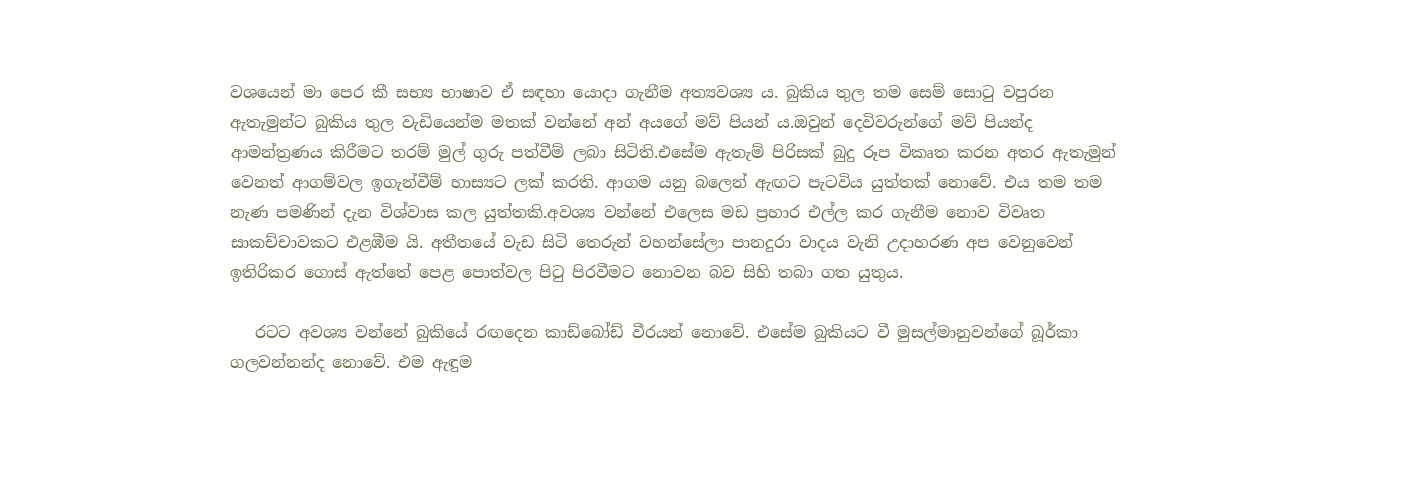වශයෙන් මා පෙර කී සභ්‍ය භාෂාව ඒ සඳහා යොදා ගැනීම අත්‍යවශ්‍ය ය. බුකිය තුල තම සෙම් සොටු වපුරන ඇතැමුන්ට බුකිය තුල වැඩියෙන්ම මතක් වන්නේ අන් අයගේ මව් පියන් ය.ඔවුන් දෙවිවරුන්ගේ මව් පියන්ද ආමන්ත්‍රණය කිරීමට තරම් මුල් ගුරු පත්වීම් ලබා සිටිති.එසේම ඇතැම් පිරිසක් බුදු රූප විකෘත කරන අතර ඇතැමුන් වෙනත් ආගම්වල ඉගැන්වීම් හාස්‍යට ලක් කරති. ආගම යනු බලෙන් ඇඟට පැටවිය යුත්තක් නොවේ. එය තම තම නැණ පමණින් දැන විශ්වාස කල යුත්තකි.අවශ්‍ය වන්නේ එලෙස මඩ ප්‍රහාර එල්ල කර ගැනීම නොව විවෘත සාකච්චාවකට එළඹීම යි. අතීතයේ වැඩ සිටි තෙරුන් වහන්සේලා පානදුරා වාදය වැනි උදාහරණ අප වෙනුවෙන් ඉතිරිකර ගොස් ඇත්තේ පෙළ පොත්වල පිටු පිරවීමට නොවන බව සිහි තබා ගත යුතුය.

   රටට අවශ්‍ය වන්නේ බුකියේ රඟදෙන කාඩ්බෝඩ් වීරයන් නොවේ. එසේම බුකියට වී මුසල්මානුවන්ගේ බූර්කා ගලවන්නන්ද නොවේ. එම ඇඳුම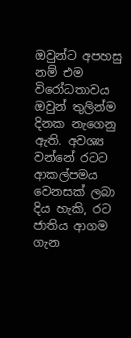ඔවුන්ට අපහසු නම් එම විරෝධතාවය ඔවුන් තුලින්ම දිනක නැගෙනු ඇති. අවශ්‍ය වන්නේ රටට ආකල්පමය වෙනසක් ලබා දිය හැකි, රට ජාතිය ආගම ගැන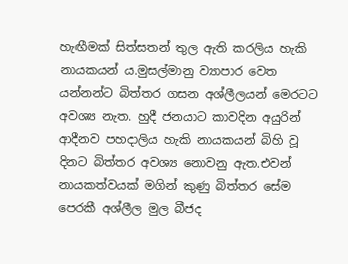හැඟීමක් සිත්සතන් තුල ඇති කරලිය හැකි නායකයන් ය.මුසල්මානු ව්‍යාපාර වෙත යන්නන්ට බිත්තර ගසන අශ්ලීලයන් මෙරටට අවශ්‍ය නැත. හුදී ජනයාට කාවදින අයුරින් ආදීනව පහදාලිය හැකි නායකයන් බිහි වූ දිනට බිත්තර අවශ්‍ය නොවනු ඇත.එවන් නායකත්වයක් මගින් කුණු බිත්තර සේම පෙරකී අශ්ලීල මුල බීජද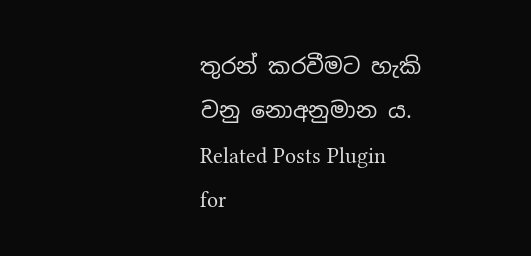තුරන් කරවීමට හැකි වනු නොඅනුමාන ය.
Related Posts Plugin for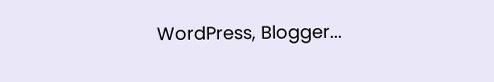WordPress, Blogger...